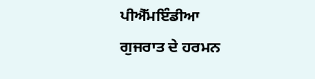ਪੀਐੱਮਇੰਡੀਆ
ਗੁਜਰਾਤ ਦੇ ਹਰਮਨ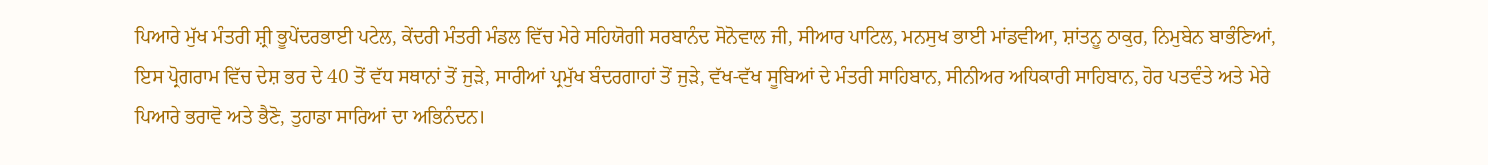ਪਿਆਰੇ ਮੁੱਖ ਮੰਤਰੀ ਸ਼੍ਰੀ ਭੂਪੇਂਦਰਭਾਈ ਪਟੇਲ, ਕੇਂਦਰੀ ਮੰਤਰੀ ਮੰਡਲ ਵਿੱਚ ਮੇਰੇ ਸਹਿਯੋਗੀ ਸਰਬਾਨੰਦ ਸੋਨੋਵਾਲ ਜੀ, ਸੀਆਰ ਪਾਟਿਲ, ਮਨਸੁਖ ਭਾਈ ਮਾਂਡਵੀਆ, ਸ਼ਾਂਤਨੂ ਠਾਕੁਰ, ਨਿਮੁਬੇਨ ਬਾਭੰਣਿਆਂ, ਇਸ ਪ੍ਰੋਗਰਾਮ ਵਿੱਚ ਦੇਸ਼ ਭਰ ਦੇ 40 ਤੋਂ ਵੱਧ ਸਥਾਨਾਂ ਤੋਂ ਜੁੜੇ, ਸਾਰੀਆਂ ਪ੍ਰਮੁੱਖ ਬੰਦਰਗਾਹਾਂ ਤੋਂ ਜੁੜੇ, ਵੱਖ-ਵੱਖ ਸੂਬਿਆਂ ਦੇ ਮੰਤਰੀ ਸਾਹਿਬਾਨ, ਸੀਨੀਅਰ ਅਧਿਕਾਰੀ ਸਾਹਿਬਾਨ, ਹੋਰ ਪਤਵੰਤੇ ਅਤੇ ਮੇਰੇ ਪਿਆਰੇ ਭਰਾਵੋ ਅਤੇ ਭੈਣੋ, ਤੁਹਾਡਾ ਸਾਰਿਆਂ ਦਾ ਅਭਿਨੰਦਨ।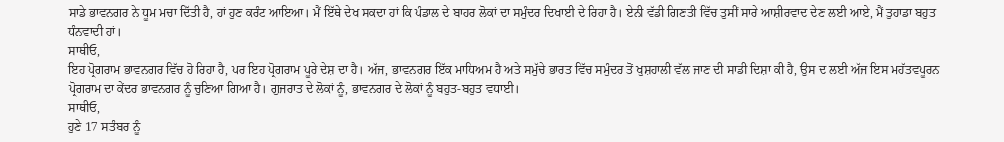ਸਾਡੇ ਭਾਵਨਗਰ ਨੇ ਧੂਮ ਮਚਾ ਦਿੱਤੀ ਹੈ, ਹਾਂ ਹੁਣ ਕਰੰਟ ਆਇਆ। ਮੈਂ ਇੱਥੇ ਦੇਖ ਸਕਦਾ ਹਾਂ ਕਿ ਪੰਡਾਲ ਦੇ ਬਾਹਰ ਲੋਕਾਂ ਦਾ ਸਮੁੰਦਰ ਦਿਖਾਈ ਦੇ ਰਿਹਾ ਹੈ। ਏਨੀ ਵੱਡੀ ਗਿਣਤੀ ਵਿੱਚ ਤੁਸੀਂ ਸਾਰੇ ਆਸ਼ੀਰਵਾਦ ਦੇਣ ਲਈ ਆਏ, ਮੈਂ ਤੁਹਾਡਾ ਬਹੁਤ ਧੰਨਵਾਦੀ ਹਾਂ।
ਸਾਥੀਓ,
ਇਹ ਪ੍ਰੋਗਰਾਮ ਭਾਵਨਗਰ ਵਿੱਚ ਹੋ ਰਿਹਾ ਹੈ, ਪਰ ਇਹ ਪ੍ਰੋਗਰਾਮ ਪੂਰੇ ਦੇਸ਼ ਦਾ ਹੈ। ਅੱਜ, ਭਾਵਨਗਰ ਇੱਕ ਮਾਧਿਅਮ ਹੈ ਅਤੇ ਸਮੁੱਚੇ ਭਾਰਤ ਵਿੱਚ ਸਮੁੰਦਰ ਤੋਂ ਖੁਸ਼ਹਾਲੀ ਵੱਲ ਜਾਣ ਦੀ ਸਾਡੀ ਦਿਸ਼ਾ ਕੀ ਹੈ, ਉਸ ਦ ਲਈ ਅੱਜ ਇਸ ਮਹੱਤਵਪੂਰਨ ਪ੍ਰੋਗਰਾਮ ਦਾ ਕੇਂਦਰ ਭਾਵਨਗਰ ਨੂੰ ਚੁਣਿਆ ਗਿਆ ਹੈ। ਗੁਜਰਾਤ ਦੇ ਲੋਕਾਂ ਨੂੰ, ਭਾਵਨਗਰ ਦੇ ਲੋਕਾਂ ਨੂੰ ਬਹੁਤ-ਬਹੁਤ ਵਧਾਈ।
ਸਾਥੀਓ,
ਹੁਣੇ 17 ਸਤੰਬਰ ਨੂੰ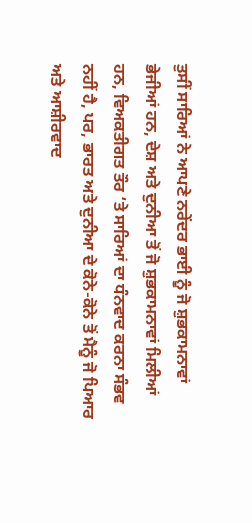ਤੁਸੀਂ ਸਾਰਿਆਂ ਨੇ ਆਪਣੇ ਨਰੇਂਦਰ ਭਾਈ ਨੂੰ ਜੋ ਸ਼ੁਭਕਾਮਨਾਵਾਂ ਭੇਜੀਆਂ ਹਨ, ਦੇਸ਼ ਅਤੇ ਦੁਨੀਆ ਤੋਂ ਜੋ ਸ਼ੁਭਕਾਮਨਾਵਾਂ ਮਿਲੀਆਂ ਹਨ, ਵਿਅਕਤੀਗਤ ਤੌਰ ‘ਤੇ ਸਾਰਿਆਂ ਦਾ ਧੰਨਵਾਦ ਕਰਨਾ ਸੰਭਵ ਨਹੀਂ ਹੈ, ਪਰ, ਭਾਰਤ ਅਤੇ ਦੁਨੀਆ ਦੇ ਕੋਨੇ-ਕੋਨੇ ਤੋਂ ਮੈਨੂੰ ਜੋ ਪਿਆਰ ਅਤੇ ਆਸ਼ੀਰਵਾਦ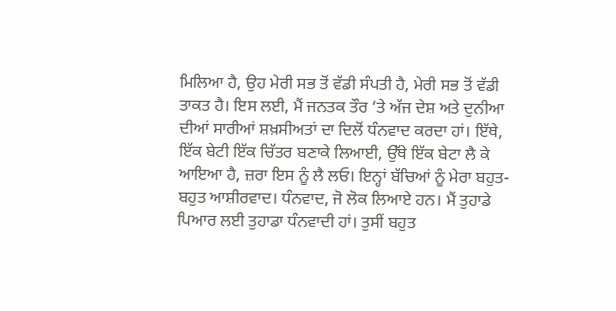ਮਿਲਿਆ ਹੈ, ਉਹ ਮੇਰੀ ਸਭ ਤੋਂ ਵੱਡੀ ਸੰਪਤੀ ਹੈ, ਮੇਰੀ ਸਭ ਤੋਂ ਵੱਡੀ ਤਾਕਤ ਹੈ। ਇਸ ਲਈ, ਮੈਂ ਜਨਤਕ ਤੌਰ ‘ਤੇ ਅੱਜ ਦੇਸ਼ ਅਤੇ ਦੁਨੀਆ ਦੀਆਂ ਸਾਰੀਆਂ ਸ਼ਖ਼ਸੀਅਤਾਂ ਦਾ ਦਿਲੋਂ ਧੰਨਵਾਦ ਕਰਦਾ ਹਾਂ। ਇੱਥੇ, ਇੱਕ ਬੇਟੀ ਇੱਕ ਚਿੱਤਰ ਬਣਾਕੇ ਲਿਆਈ, ਉੱਥੇ ਇੱਕ ਬੇਟਾ ਲੈ ਕੇ ਆਇਆ ਹੈ, ਜ਼ਰਾ ਇਸ ਨੂੰ ਲੈ ਲਓ। ਇਨ੍ਹਾਂ ਬੱਚਿਆਂ ਨੂੰ ਮੇਰਾ ਬਹੁਤ-ਬਹੁਤ ਆਸ਼ੀਰਵਾਦ। ਧੰਨਵਾਦ, ਜੋ ਲੋਕ ਲਿਆਏ ਹਨ। ਮੈਂ ਤੁਹਾਡੇ ਪਿਆਰ ਲਈ ਤੁਹਾਡਾ ਧੰਨਵਾਦੀ ਹਾਂ। ਤੁਸੀਂ ਬਹੁਤ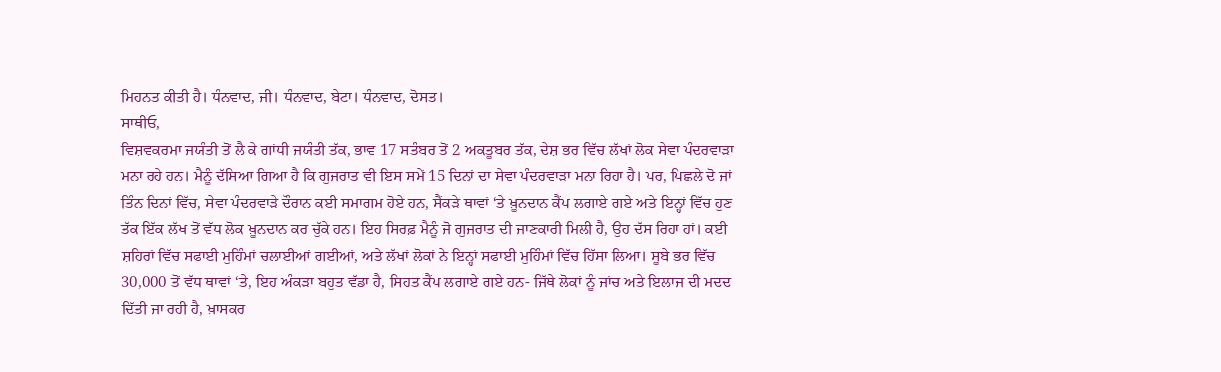ਮਿਹਨਤ ਕੀਤੀ ਹੈ। ਧੰਨਵਾਦ, ਜੀ। ਧੰਨਵਾਦ, ਬੇਟਾ। ਧੰਨਵਾਦ, ਦੋਸਤ।
ਸਾਥੀਓ,
ਵਿਸ਼ਵਕਰਮਾ ਜਯੰਤੀ ਤੋਂ ਲੈ ਕੇ ਗਾਂਧੀ ਜਯੰਤੀ ਤੱਕ, ਭਾਵ 17 ਸਤੰਬਰ ਤੋਂ 2 ਅਕਤੂਬਰ ਤੱਕ, ਦੇਸ਼ ਭਰ ਵਿੱਚ ਲੱਖਾਂ ਲੋਕ ਸੇਵਾ ਪੰਦਰਵਾੜਾ ਮਨਾ ਰਹੇ ਹਨ। ਮੈਨੂੰ ਦੱਸਿਆ ਗਿਆ ਹੈ ਕਿ ਗੁਜਰਾਤ ਵੀ ਇਸ ਸਮੇਂ 15 ਦਿਨਾਂ ਦਾ ਸੇਵਾ ਪੰਦਰਵਾੜਾ ਮਨਾ ਰਿਹਾ ਹੈ। ਪਰ, ਪਿਛਲੇ ਦੋ ਜਾਂ ਤਿੰਨ ਦਿਨਾਂ ਵਿੱਚ, ਸੇਵਾ ਪੰਦਰਵਾੜੇ ਦੌਰਾਨ ਕਈ ਸਮਾਗਮ ਹੋਏ ਹਨ, ਸੈਂਕੜੇ ਥਾਵਾਂ ‘ਤੇ ਖ਼ੂਨਦਾਨ ਕੈਂਪ ਲਗਾਏ ਗਏ ਅਤੇ ਇਨ੍ਹਾਂ ਵਿੱਚ ਹੁਣ ਤੱਕ ਇੱਕ ਲੱਖ ਤੋਂ ਵੱਧ ਲੋਕ ਖ਼ੂਨਦਾਨ ਕਰ ਚੁੱਕੇ ਹਨ। ਇਹ ਸਿਰਫ਼ ਮੈਨੂੰ ਜੋ ਗੁਜਰਾਤ ਦੀ ਜਾਣਕਾਰੀ ਮਿਲੀ ਹੈ, ਉਹ ਦੱਸ ਰਿਹਾ ਹਾਂ। ਕਈ ਸ਼ਹਿਰਾਂ ਵਿੱਚ ਸਫਾਈ ਮੁਹਿੰਮਾਂ ਚਲਾਈਆਂ ਗਈਆਂ, ਅਤੇ ਲੱਖਾਂ ਲੋਕਾਂ ਨੇ ਇਨ੍ਹਾਂ ਸਫਾਈ ਮੁਹਿੰਮਾਂ ਵਿੱਚ ਹਿੱਸਾ ਲਿਆ। ਸੂਬੇ ਭਰ ਵਿੱਚ 30,000 ਤੋਂ ਵੱਧ ਥਾਵਾਂ ‘ਤੇ, ਇਹ ਅੰਕੜਾ ਬਹੁਤ ਵੱਡਾ ਹੈ, ਸਿਹਤ ਕੈਂਪ ਲਗਾਏ ਗਏ ਹਨ- ਜਿੱਥੇ ਲੋਕਾਂ ਨੂੰ ਜਾਂਚ ਅਤੇ ਇਲਾਜ ਦੀ ਮਦਦ ਦਿੱਤੀ ਜਾ ਰਹੀ ਹੈ, ਖ਼ਾਸਕਰ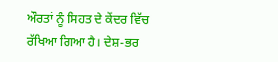ਔਰਤਾਂ ਨੂੰ ਸਿਹਤ ਦੇ ਕੇਂਦਰ ਵਿੱਚ ਰੱਖਿਆ ਗਿਆ ਹੈ। ਦੇਸ਼-ਭਰ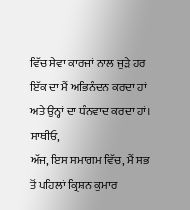ਵਿੱਚ ਸੇਵਾ ਕਾਰਜਾਂ ਨਾਲ ਜੁੜੇ ਹਰ ਇੱਕ ਦਾ ਮੈਂ ਅਭਿਨੰਦਨ ਕਰਦਾ ਹਾਂ ਅਤੇ ਉਨ੍ਹਾਂ ਦਾ ਧੰਨਵਾਦ ਕਰਦਾ ਹਾਂ।
ਸਾਥੀਓ,
ਅੱਜ, ਇਸ ਸਮਾਗਮ ਵਿੱਚ, ਮੈਂ ਸਭ ਤੋਂ ਪਹਿਲਾਂ ਕ੍ਰਿਸ਼ਨ ਕੁਮਾਰ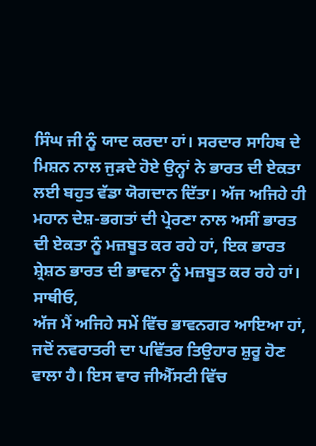ਸਿੰਘ ਜੀ ਨੂੰ ਯਾਦ ਕਰਦਾ ਹਾਂ। ਸਰਦਾਰ ਸਾਹਿਬ ਦੇ ਮਿਸ਼ਨ ਨਾਲ ਜੁੜਦੇ ਹੋਏ ਉਨ੍ਹਾਂ ਨੇ ਭਾਰਤ ਦੀ ਏਕਤਾ ਲਈ ਬਹੁਤ ਵੱਡਾ ਯੋਗਦਾਨ ਦਿੱਤਾ। ਅੱਜ ਅਜਿਹੇ ਹੀ ਮਹਾਨ ਦੇਸ਼-ਭਗਤਾਂ ਦੀ ਪ੍ਰੇਰਣਾ ਨਾਲ ਅਸੀਂ ਭਾਰਤ ਦੀ ਏਕਤਾ ਨੂੰ ਮਜ਼ਬੂਤ ਕਰ ਰਹੇ ਹਾਂ, ਇਕ ਭਾਰਤ ਸ਼੍ਰੇਸ਼ਠ ਭਾਰਤ ਦੀ ਭਾਵਨਾ ਨੂੰ ਮਜ਼ਬੂਤ ਕਰ ਰਹੇ ਹਾਂ।
ਸਾਥੀਓ,
ਅੱਜ ਮੈਂ ਅਜਿਹੇ ਸਮੇਂ ਵਿੱਚ ਭਾਵਨਗਰ ਆਇਆ ਹਾਂ, ਜਦੋਂ ਨਵਰਾਤਰੀ ਦਾ ਪਵਿੱਤਰ ਤਿਉਹਾਰ ਸ਼ੁਰੂ ਹੋਣ ਵਾਲਾ ਹੈ। ਇਸ ਵਾਰ ਜੀਐੱਸਟੀ ਵਿੱਚ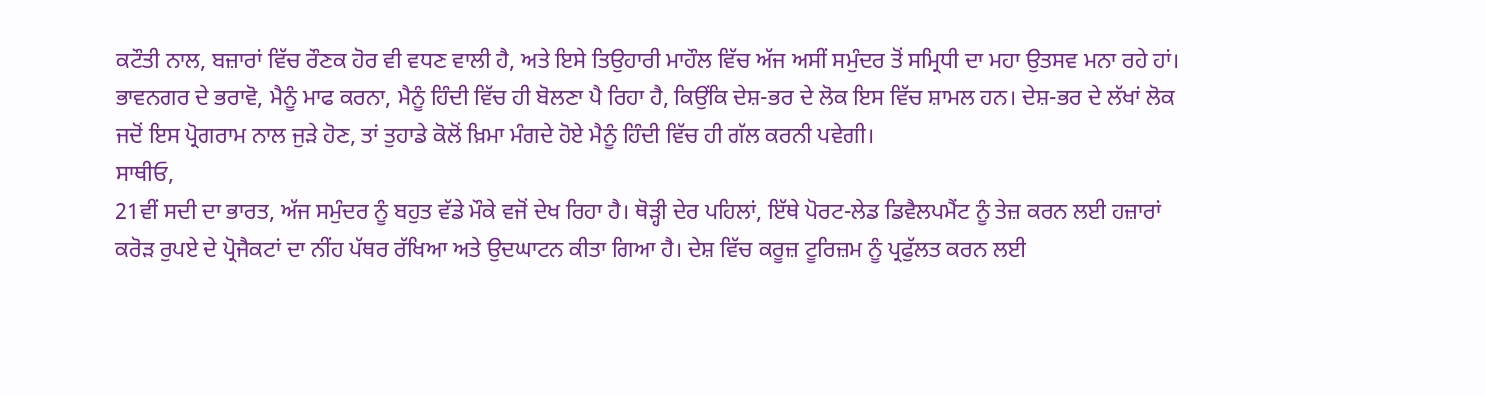ਕਟੌਤੀ ਨਾਲ, ਬਜ਼ਾਰਾਂ ਵਿੱਚ ਰੌਣਕ ਹੋਰ ਵੀ ਵਧਣ ਵਾਲੀ ਹੈ, ਅਤੇ ਇਸੇ ਤਿਉਹਾਰੀ ਮਾਹੌਲ ਵਿੱਚ ਅੱਜ ਅਸੀਂ ਸਮੁੰਦਰ ਤੋਂ ਸਮ੍ਰਿਧੀ ਦਾ ਮਹਾ ਉਤਸਵ ਮਨਾ ਰਹੇ ਹਾਂ। ਭਾਵਨਗਰ ਦੇ ਭਰਾਵੋ, ਮੈਨੂੰ ਮਾਫ ਕਰਨਾ, ਮੈਨੂੰ ਹਿੰਦੀ ਵਿੱਚ ਹੀ ਬੋਲਣਾ ਪੈ ਰਿਹਾ ਹੈ, ਕਿਉਂਕਿ ਦੇਸ਼-ਭਰ ਦੇ ਲੋਕ ਇਸ ਵਿੱਚ ਸ਼ਾਮਲ ਹਨ। ਦੇਸ਼-ਭਰ ਦੇ ਲੱਖਾਂ ਲੋਕ ਜਦੋਂ ਇਸ ਪ੍ਰੋਗਰਾਮ ਨਾਲ ਜੁੜੇ ਹੋਣ, ਤਾਂ ਤੁਹਾਡੇ ਕੋਲੋਂ ਖ਼ਿਮਾ ਮੰਗਦੇ ਹੋਏ ਮੈਨੂੰ ਹਿੰਦੀ ਵਿੱਚ ਹੀ ਗੱਲ ਕਰਨੀ ਪਵੇਗੀ।
ਸਾਥੀਓ,
21ਵੀਂ ਸਦੀ ਦਾ ਭਾਰਤ, ਅੱਜ ਸਮੁੰਦਰ ਨੂੰ ਬਹੁਤ ਵੱਡੇ ਮੌਕੇ ਵਜੋਂ ਦੇਖ ਰਿਹਾ ਹੈ। ਥੋੜ੍ਹੀ ਦੇਰ ਪਹਿਲਾਂ, ਇੱਥੇ ਪੋਰਟ-ਲੇਡ ਡਿਵੈਲਪਮੈਂਟ ਨੂੰ ਤੇਜ਼ ਕਰਨ ਲਈ ਹਜ਼ਾਰਾਂ ਕਰੋੜ ਰੁਪਏ ਦੇ ਪ੍ਰੋਜੈਕਟਾਂ ਦਾ ਨੀਂਹ ਪੱਥਰ ਰੱਖਿਆ ਅਤੇ ਉਦਘਾਟਨ ਕੀਤਾ ਗਿਆ ਹੈ। ਦੇਸ਼ ਵਿੱਚ ਕਰੂਜ਼ ਟੂਰਿਜ਼ਮ ਨੂੰ ਪ੍ਰਫੁੱਲਤ ਕਰਨ ਲਈ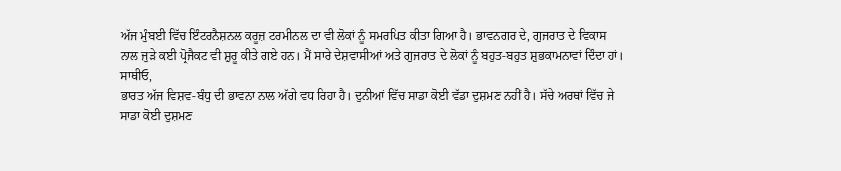ਅੱਜ ਮੁੰਬਈ ਵਿੱਚ ਇੰਟਰਨੈਸ਼ਨਲ ਕਰੂਜ਼ ਟਰਮੀਨਲ ਦਾ ਵੀ ਲੋਕਾਂ ਨੂੰ ਸਮਰਪਿਤ ਕੀਤਾ ਗਿਆ ਹੈ। ਭਾਵਨਗਰ ਦੇ, ਗੁਜਰਾਤ ਦੇ ਵਿਕਾਸ ਨਾਲ ਜੁੜੇ ਕਈ ਪ੍ਰੋਜੈਕਟ ਵੀ ਸ਼ੁਰੂ ਕੀਤੇ ਗਏ ਹਨ। ਮੈਂ ਸਾਰੇ ਦੇਸ਼ਵਾਸੀਆਂ ਅਤੇ ਗੁਜਰਾਤ ਦੇ ਲੋਕਾਂ ਨੂੰ ਬਹੁਤ-ਬਹੁਤ ਸ਼ੁਭਕਾਮਨਾਵਾਂ ਦਿੰਦਾ ਹਾਂ।
ਸਾਥੀਓ,
ਭਾਰਤ ਅੱਜ ਵਿਸ਼ਵ-ਬੰਧੁ ਦੀ ਭਾਵਨਾ ਨਾਲ ਅੱਗੇ ਵਧ ਰਿਹਾ ਹੈ। ਦੁਨੀਆਂ ਵਿੱਚ ਸਾਡਾ ਕੋਈ ਵੱਡਾ ਦੁਸ਼ਮਣ ਨਹੀਂ ਹੈ। ਸੱਚੇ ਅਰਥਾਂ ਵਿੱਚ ਜੇ ਸਾਡਾ ਕੋਈ ਦੁਸ਼ਮਣ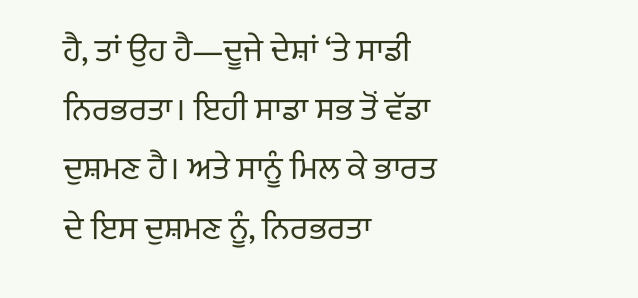ਹੈ, ਤਾਂ ਉਹ ਹੈ—ਦੂਜੇ ਦੇਸ਼ਾਂ ‘ਤੇ ਸਾਡੀ ਨਿਰਭਰਤਾ। ਇਹੀ ਸਾਡਾ ਸਭ ਤੋਂ ਵੱਡਾ ਦੁਸ਼ਮਣ ਹੈ। ਅਤੇ ਸਾਨੂੰ ਮਿਲ ਕੇ ਭਾਰਤ ਦੇ ਇਸ ਦੁਸ਼ਮਣ ਨੂੰ, ਨਿਰਭਰਤਾ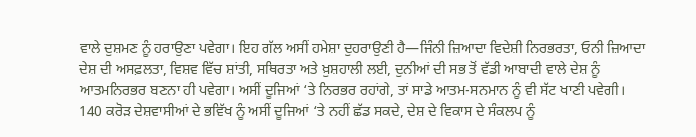ਵਾਲੇ ਦੁਸ਼ਮਣ ਨੂੰ ਹਰਾਉਣਾ ਪਵੇਗਾ। ਇਹ ਗੱਲ ਅਸੀਂ ਹਮੇਸ਼ਾ ਦੁਹਰਾਉਣੀ ਹੈ—ਜਿੰਨੀ ਜ਼ਿਆਦਾ ਵਿਦੇਸ਼ੀ ਨਿਰਭਰਤਾ, ਓਨੀ ਜ਼ਿਆਦਾ ਦੇਸ਼ ਦੀ ਅਸਫ਼ਲਤਾ, ਵਿਸ਼ਵ ਵਿੱਚ ਸ਼ਾਂਤੀ, ਸਥਿਰਤਾ ਅਤੇ ਖ਼ੁਸ਼ਹਾਲੀ ਲਈ, ਦੁਨੀਆਂ ਦੀ ਸਭ ਤੋਂ ਵੱਡੀ ਆਬਾਦੀ ਵਾਲੇ ਦੇਸ਼ ਨੂੰ ਆਤਮਨਿਰਭਰ ਬਣਨਾ ਹੀ ਪਵੇਗਾ। ਅਸੀਂ ਦੂਜਿਆਂ ‘ਤੇ ਨਿਰਭਰ ਰਹਾਂਗੇ, ਤਾਂ ਸਾਡੇ ਆਤਮ-ਸਨਮਾਨ ਨੂੰ ਵੀ ਸੱਟ ਖਾਣੀ ਪਵੇਗੀ। 140 ਕਰੋੜ ਦੇਸ਼ਵਾਸੀਆਂ ਦੇ ਭਵਿੱਖ ਨੂੰ ਅਸੀਂ ਦੂਜਿਆਂ ‘ਤੇ ਨਹੀਂ ਛੱਡ ਸਕਦੇ, ਦੇਸ਼ ਦੇ ਵਿਕਾਸ ਦੇ ਸੰਕਲਪ ਨੂੰ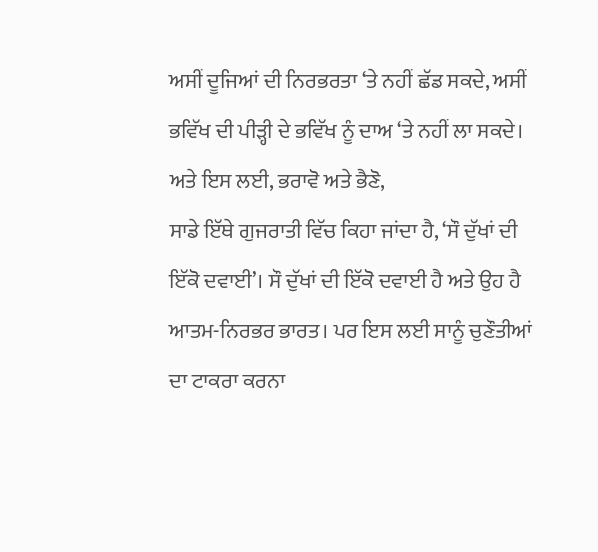ਅਸੀਂ ਦੂਜਿਆਂ ਦੀ ਨਿਰਭਰਤਾ ‘ਤੇ ਨਹੀਂ ਛੱਡ ਸਕਦੇ, ਅਸੀਂ ਭਵਿੱਖ ਦੀ ਪੀੜ੍ਹੀ ਦੇ ਭਵਿੱਖ ਨੂੰ ਦਾਅ ‘ਤੇ ਨਹੀਂ ਲਾ ਸਕਦੇ।
ਅਤੇ ਇਸ ਲਈ, ਭਰਾਵੋ ਅਤੇ ਭੈਣੋ,
ਸਾਡੇ ਇੱਥੇ ਗੁਜਰਾਤੀ ਵਿੱਚ ਕਿਹਾ ਜਾਂਦਾ ਹੈ, ‘ਸੌ ਦੁੱਖਾਂ ਦੀ ਇੱਕੋ ਦਵਾਈ’। ਸੌ ਦੁੱਖਾਂ ਦੀ ਇੱਕੋ ਦਵਾਈ ਹੈ ਅਤੇ ਉਹ ਹੈ ਆਤਮ-ਨਿਰਭਰ ਭਾਰਤ। ਪਰ ਇਸ ਲਈ ਸਾਨੂੰ ਚੁਣੌਤੀਆਂ ਦਾ ਟਾਕਰਾ ਕਰਨਾ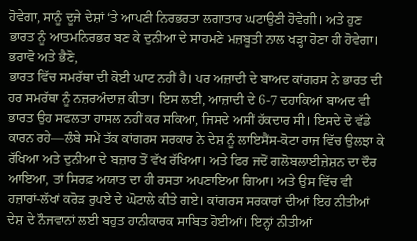ਹੋਵੇਗਾ, ਸਾਨੂੰ ਦੂਜੇ ਦੇਸ਼ਾਂ ‘ਤੇ ਆਪਣੀ ਨਿਰਭਰਤਾ ਲਗਾਤਾਰ ਘਟਾਉਣੀ ਹੋਵੇਗੀ। ਅਤੇ ਹੁਣ ਭਾਰਤ ਨੂੰ ਆਤਮਨਿਰਭਰ ਬਣ ਕੇ ਦੁਨੀਆ ਦੇ ਸਾਹਮਣੇ ਮਜ਼ਬੂਤੀ ਨਾਲ ਖੜ੍ਹਾ ਹੋਣਾ ਹੀ ਹੋਵੇਗਾ।
ਭਰਾਵੋ ਅਤੇ ਭੈਣੋ,
ਭਾਰਤ ਵਿੱਚ ਸਮਰੱਥਾ ਦੀ ਕੋਈ ਘਾਟ ਨਹੀਂ ਹੈ। ਪਰ ਅਜ਼ਾਦੀ ਦੇ ਬਾਅਦ ਕਾਂਗਰਸ ਨੇ ਭਾਰਤ ਦੀ ਹਰ ਸਮਰੱਥਾ ਨੂੰ ਨਜ਼ਰਅੰਦਾਜ਼ ਕੀਤਾ। ਇਸ ਲਈ, ਆਜ਼ਾਦੀ ਦੇ 6-7 ਦਹਾਕਿਆਂ ਬਾਅਦ ਵੀ ਭਾਰਤ ਉਹ ਸਫਲਤਾ ਹਾਸਲ ਨਹੀਂ ਕਰ ਸਕਿਆ, ਜਿਸਦੇ ਅਸੀਂ ਹੱਕਦਾਰ ਸੀ। ਇਸਦੇ ਦੋ ਵੱਡੇ ਕਾਰਨ ਰਹੇ—ਲੰਬੇ ਸਮੇਂ ਤੱਕ ਕਾਂਗਰਸ ਸਰਕਾਰ ਨੇ ਦੇਸ਼ ਨੂੰ ਲਾਇਸੈਂਸ-ਕੋਟਾ ਰਾਜ ਵਿੱਚ ਉਲਝਾ ਕੇ ਰੱਖਿਆ ਅਤੇ ਦੁਨੀਆ ਦੇ ਬਜ਼ਾਰ ਤੋਂ ਵੱਖ ਰੱਖਿਆ। ਅਤੇ ਫਿਰ ਜਦੋਂ ਗਲੋਬਲਾਈਜ਼ੇਸ਼ਨ ਦਾ ਦੌਰ ਆਇਆ, ਤਾਂ ਸਿਰਫ਼ ਅਯਾਤ ਦਾ ਹੀ ਰਸਤਾ ਅਪਣਾਇਆ ਗਿਆ। ਅਤੇ ਉਸ ਵਿੱਚ ਵੀ ਹਜ਼ਾਰਾਂ-ਲੱਖਾਂ ਕਰੋੜ ਰੁਪਏ ਦੇ ਘੋਟਾਲੇ ਕੀਤੇ ਗਏ। ਕਾਂਗਰਸ ਸਰਕਾਰਾਂ ਦੀਆਂ ਇਹ ਨੀਤੀਆਂ ਦੇਸ਼ ਦੇ ਨੌਜਵਾਨਾਂ ਲਈ ਬਹੁਤ ਹਾਨੀਕਾਰਕ ਸਾਬਿਤ ਹੋਈਆਂ। ਇਨ੍ਹਾਂ ਨੀਤੀਆਂ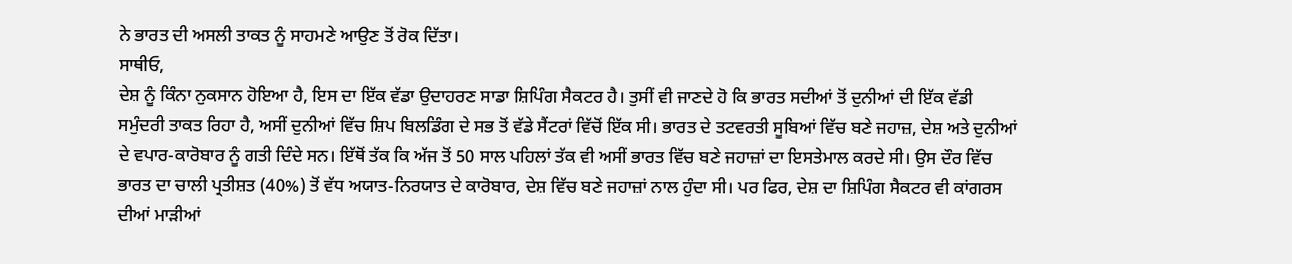ਨੇ ਭਾਰਤ ਦੀ ਅਸਲੀ ਤਾਕਤ ਨੂੰ ਸਾਹਮਣੇ ਆਉਣ ਤੋਂ ਰੋਕ ਦਿੱਤਾ।
ਸਾਥੀਓ,
ਦੇਸ਼ ਨੂੰ ਕਿੰਨਾ ਨੁਕਸਾਨ ਹੋਇਆ ਹੈ, ਇਸ ਦਾ ਇੱਕ ਵੱਡਾ ਉਦਾਹਰਣ ਸਾਡਾ ਸ਼ਿਪਿੰਗ ਸੈਕਟਰ ਹੈ। ਤੁਸੀਂ ਵੀ ਜਾਣਦੇ ਹੋ ਕਿ ਭਾਰਤ ਸਦੀਆਂ ਤੋਂ ਦੁਨੀਆਂ ਦੀ ਇੱਕ ਵੱਡੀ ਸਮੁੰਦਰੀ ਤਾਕਤ ਰਿਹਾ ਹੈ, ਅਸੀਂ ਦੁਨੀਆਂ ਵਿੱਚ ਸ਼ਿਪ ਬਿਲਡਿੰਗ ਦੇ ਸਭ ਤੋਂ ਵੱਡੇ ਸੈਂਟਰਾਂ ਵਿੱਚੋਂ ਇੱਕ ਸੀ। ਭਾਰਤ ਦੇ ਤਟਵਰਤੀ ਸੂਬਿਆਂ ਵਿੱਚ ਬਣੇ ਜਹਾਜ਼, ਦੇਸ਼ ਅਤੇ ਦੁਨੀਆਂ ਦੇ ਵਪਾਰ-ਕਾਰੋਬਾਰ ਨੂੰ ਗਤੀ ਦਿੰਦੇ ਸਨ। ਇੱਥੋਂ ਤੱਕ ਕਿ ਅੱਜ ਤੋਂ 50 ਸਾਲ ਪਹਿਲਾਂ ਤੱਕ ਵੀ ਅਸੀਂ ਭਾਰਤ ਵਿੱਚ ਬਣੇ ਜਹਾਜ਼ਾਂ ਦਾ ਇਸਤੇਮਾਲ ਕਰਦੇ ਸੀ। ਉਸ ਦੌਰ ਵਿੱਚ ਭਾਰਤ ਦਾ ਚਾਲੀ ਪ੍ਰਤੀਸ਼ਤ (40%) ਤੋਂ ਵੱਧ ਅਯਾਤ-ਨਿਰਯਾਤ ਦੇ ਕਾਰੋਬਾਰ, ਦੇਸ਼ ਵਿੱਚ ਬਣੇ ਜਹਾਜ਼ਾਂ ਨਾਲ ਹੁੰਦਾ ਸੀ। ਪਰ ਫਿਰ, ਦੇਸ਼ ਦਾ ਸ਼ਿਪਿੰਗ ਸੈਕਟਰ ਵੀ ਕਾਂਗਰਸ ਦੀਆਂ ਮਾੜੀਆਂ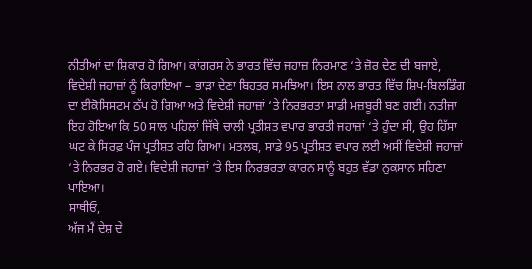ਨੀਤੀਆਂ ਦਾ ਸ਼ਿਕਾਰ ਹੋ ਗਿਆ। ਕਾਂਗਰਸ ਨੇ ਭਾਰਤ ਵਿੱਚ ਜਹਾਜ਼ ਨਿਰਮਾਣ ‘ਤੇ ਜ਼ੋਰ ਦੇਣ ਦੀ ਬਜਾਏ, ਵਿਦੇਸ਼ੀ ਜਹਾਜ਼ਾਂ ਨੂੰ ਕਿਰਾਇਆ – ਭਾੜਾ ਦੇਣਾ ਬਿਹਤਰ ਸਮਝਿਆ। ਇਸ ਨਾਲ ਭਾਰਤ ਵਿੱਚ ਸ਼ਿਪ-ਬਿਲਡਿੰਗ ਦਾ ਈਕੋਸਿਸਟਮ ਠੱਪ ਹੋ ਗਿਆ ਅਤੇ ਵਿਦੇਸ਼ੀ ਜਹਾਜ਼ਾਂ ‘ਤੇ ਨਿਰਭਰਤਾ ਸਾਡੀ ਮਜ਼ਬੂਰੀ ਬਣ ਗਈ। ਨਤੀਜਾ ਇਹ ਹੋਇਆ ਕਿ 50 ਸਾਲ ਪਹਿਲਾਂ ਜਿੱਥੇ ਚਾਲੀ ਪ੍ਰਤੀਸ਼ਤ ਵਪਾਰ ਭਾਰਤੀ ਜਹਾਜ਼ਾਂ ‘ਤੇ ਹੁੰਦਾ ਸੀ, ਉਹ ਹਿੱਸਾ ਘਟ ਕੇ ਸਿਰਫ਼ ਪੰਜ ਪ੍ਰਤੀਸ਼ਤ ਰਹਿ ਗਿਆ। ਮਤਲਬ, ਸਾਡੇ 95 ਪ੍ਰਤੀਸ਼ਤ ਵਪਾਰ ਲਈ ਅਸੀਂ ਵਿਦੇਸ਼ੀ ਜਹਾਜ਼ਾਂ ‘ਤੇ ਨਿਰਭਰ ਹੋ ਗਏ। ਵਿਦੇਸ਼ੀ ਜਹਾਜ਼ਾਂ ‘ਤੇ ਇਸ ਨਿਰਭਰਤਾ ਕਾਰਨ ਸਾਨੂੰ ਬਹੁਤ ਵੱਡਾ ਨੁਕਸਾਨ ਸਹਿਣਾ ਪਾਇਆ।
ਸਾਥੀਓ,
ਅੱਜ ਮੈਂ ਦੇਸ਼ ਦੇ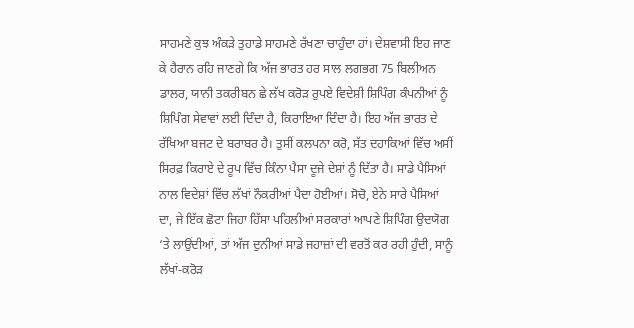ਸਾਹਮਣੇ ਕੁਝ ਅੰਕੜੇ ਤੁਹਾਡੇ ਸਾਹਮਣੇ ਰੱਖਣਾ ਚਾਹੁੰਦਾ ਹਾਂ। ਦੇਸ਼ਵਾਸੀ ਇਹ ਜਾਣ ਕੇ ਹੈਰਾਨ ਰਹਿ ਜਾਣਗੇ ਕਿ ਅੱਜ ਭਾਰਤ ਹਰ ਸਾਲ ਲਗਭਗ 75 ਬਿਲੀਅਨ ਡਾਲਰ, ਯਾਨੀ ਤਕਰੀਬਨ ਛੇ ਲੱਖ ਕਰੋੜ ਰੁਪਏ ਵਿਦੇਸ਼ੀ ਸ਼ਿਪਿੰਗ ਕੰਪਨੀਆਂ ਨੂੰ ਸ਼ਿਪਿੰਗ ਸੇਵਾਵਾਂ ਲਈ ਦਿੰਦਾ ਹੈ, ਕਿਰਾਇਆ ਦਿੰਦਾ ਹੈ। ਇਹ ਅੱਜ ਭਾਰਤ ਦੇ ਰੱਖਿਆ ਬਜਟ ਦੇ ਬਰਾਬਰ ਹੈ। ਤੁਸੀਂ ਕਲਪਨਾ ਕਰੋ, ਸੱਤ ਦਹਾਕਿਆਂ ਵਿੱਚ ਅਸੀਂ ਸਿਰਫ਼ ਕਿਰਾਏ ਦੇ ਰੂਪ ਵਿੱਚ ਕਿੰਨਾ ਪੈਸਾ ਦੂਜੇ ਦੇਸ਼ਾਂ ਨੂੰ ਦਿੱਤਾ ਹੈ। ਸਾਡੇ ਪੈਸਿਆਂ ਨਾਲ ਵਿਦੇਸ਼ਾਂ ਵਿੱਚ ਲੱਖਾਂ ਨੌਕਰੀਆਂ ਪੈਦਾ ਹੋਈਆਂ। ਸੋਚੋ, ਏਨੇ ਸਾਰੇ ਪੈਸਿਆਂ ਦਾ, ਜੇ ਇੱਕ ਛੋਟਾ ਜਿਹਾ ਹਿੱਸਾ ਪਹਿਲੀਆਂ ਸਰਕਾਰਾਂ ਆਪਣੇ ਸ਼ਿਪਿੰਗ ਉਦਯੋਗ ‘ਤੇ ਲਾਉਂਦੀਆਂ, ਤਾਂ ਅੱਜ ਦੁਨੀਆਂ ਸਾਡੇ ਜਹਾਜ਼ਾਂ ਦੀ ਵਰਤੋਂ ਕਰ ਰਹੀ ਹੁੰਦੀ, ਸਾਨੂੰ ਲੱਖਾਂ-ਕਰੋੜ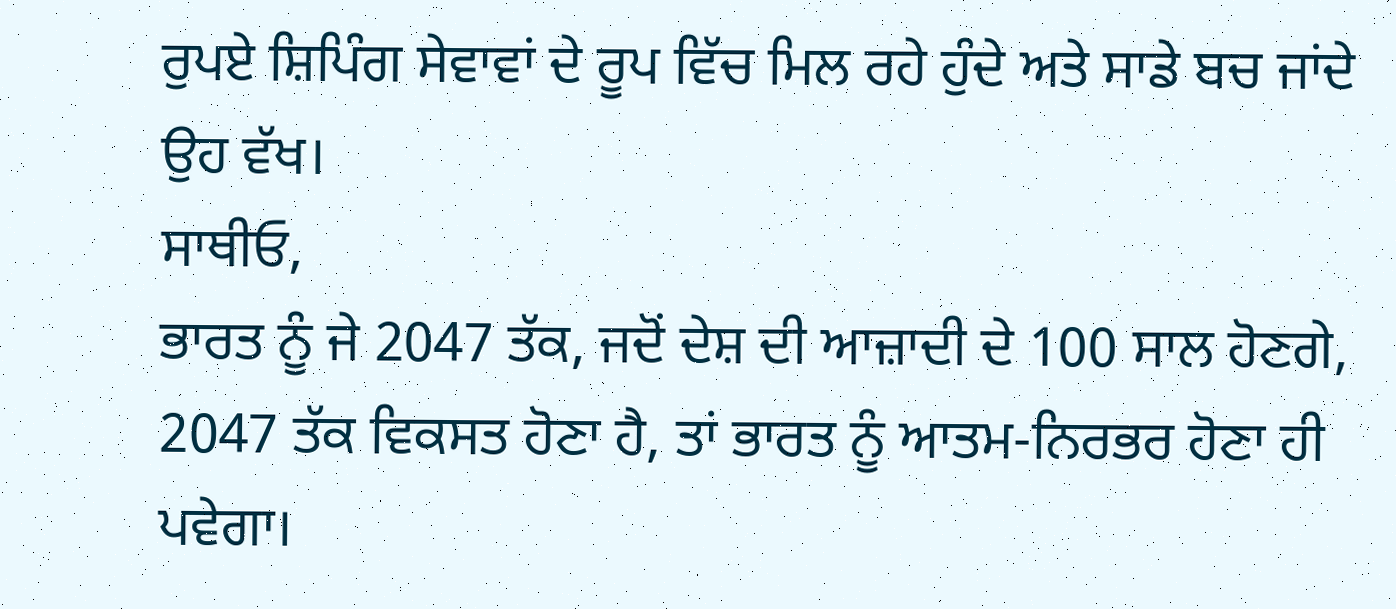ਰੁਪਏ ਸ਼ਿਪਿੰਗ ਸੇਵਾਵਾਂ ਦੇ ਰੂਪ ਵਿੱਚ ਮਿਲ ਰਹੇ ਹੁੰਦੇ ਅਤੇ ਸਾਡੇ ਬਚ ਜਾਂਦੇ ਉਹ ਵੱਖ।
ਸਾਥੀਓ,
ਭਾਰਤ ਨੂੰ ਜੇ 2047 ਤੱਕ, ਜਦੋਂ ਦੇਸ਼ ਦੀ ਆਜ਼ਾਦੀ ਦੇ 100 ਸਾਲ ਹੋਣਗੇ, 2047 ਤੱਕ ਵਿਕਸਤ ਹੋਣਾ ਹੈ, ਤਾਂ ਭਾਰਤ ਨੂੰ ਆਤਮ-ਨਿਰਭਰ ਹੋਣਾ ਹੀ ਪਵੇਗਾ।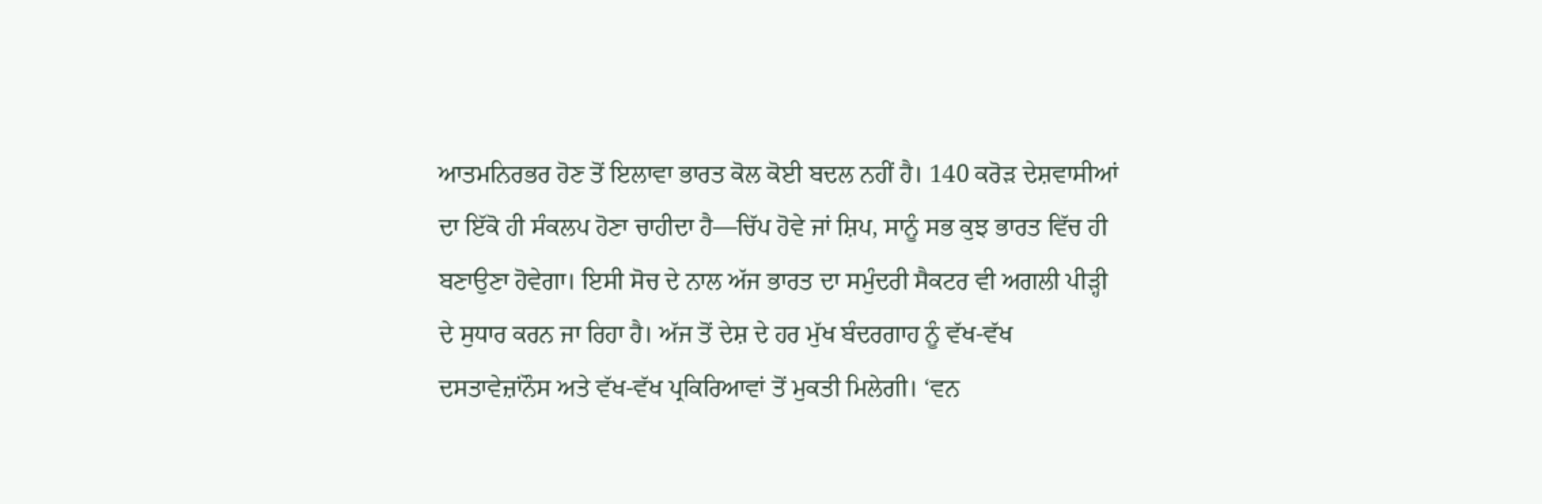ਆਤਮਨਿਰਭਰ ਹੋਣ ਤੋਂ ਇਲਾਵਾ ਭਾਰਤ ਕੋਲ ਕੋਈ ਬਦਲ ਨਹੀਂ ਹੈ। 140 ਕਰੋੜ ਦੇਸ਼ਵਾਸੀਆਂ ਦਾ ਇੱਕੋ ਹੀ ਸੰਕਲਪ ਹੋਣਾ ਚਾਹੀਦਾ ਹੈ—ਚਿੱਪ ਹੋਵੇ ਜਾਂ ਸ਼ਿਪ, ਸਾਨੂੰ ਸਭ ਕੁਝ ਭਾਰਤ ਵਿੱਚ ਹੀ ਬਣਾਉਣਾ ਹੋਵੇਗਾ। ਇਸੀ ਸੋਚ ਦੇ ਨਾਲ ਅੱਜ ਭਾਰਤ ਦਾ ਸਮੁੰਦਰੀ ਸੈਕਟਰ ਵੀ ਅਗਲੀ ਪੀੜ੍ਹੀ ਦੇ ਸੁਧਾਰ ਕਰਨ ਜਾ ਰਿਹਾ ਹੈ। ਅੱਜ ਤੋਂ ਦੇਸ਼ ਦੇ ਹਰ ਮੁੱਖ ਬੰਦਰਗਾਹ ਨੂੰ ਵੱਖ-ਵੱਖ ਦਸਤਾਵੇਜ਼ਾਂਨੌਸ ਅਤੇ ਵੱਖ-ਵੱਖ ਪ੍ਰਕਿਰਿਆਵਾਂ ਤੋਂ ਮੁਕਤੀ ਮਿਲੇਗੀ। ‘ਵਨ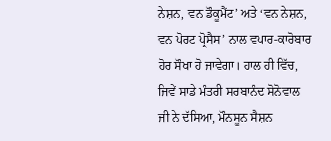ਨੇਸ਼ਨ, ਵਨ ਡੌਕੂਮੈਂਟ’ ਅਤੇ ‘ਵਨ ਨੇਸ਼ਨ, ਵਨ ਪੋਰਟ ਪ੍ਰੋਸੈਸ’ ਨਾਲ ਵਪਾਰ-ਕਾਰੋਬਾਰ ਹੋਰ ਸੌਖਾ ਹੋ ਜਾਵੇਗਾ। ਹਾਲ ਹੀ ਵਿੱਚ, ਜਿਵੇਂ ਸਾਡੇ ਮੰਤਰੀ ਸਰਬਾਨੰਦ ਸੋਨੋਵਾਲ ਜੀ ਨੇ ਦੱਸਿਆ, ਮੌਨਸੂਨ ਸੈਸ਼ਨ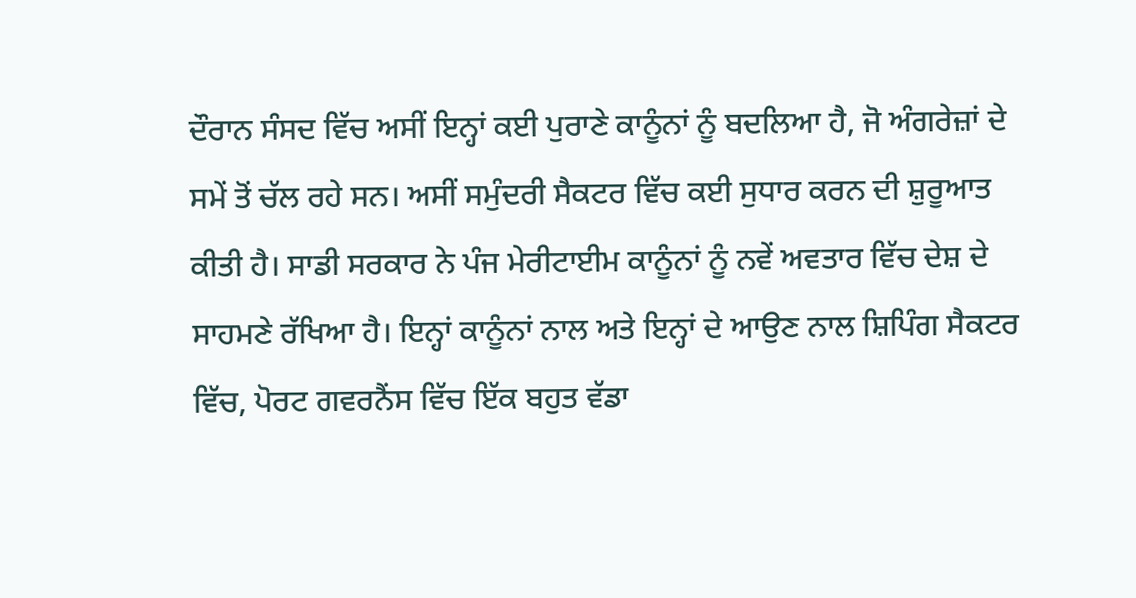ਦੌਰਾਨ ਸੰਸਦ ਵਿੱਚ ਅਸੀਂ ਇਨ੍ਹਾਂ ਕਈ ਪੁਰਾਣੇ ਕਾਨੂੰਨਾਂ ਨੂੰ ਬਦਲਿਆ ਹੈ, ਜੋ ਅੰਗਰੇਜ਼ਾਂ ਦੇ ਸਮੇਂ ਤੋਂ ਚੱਲ ਰਹੇ ਸਨ। ਅਸੀਂ ਸਮੁੰਦਰੀ ਸੈਕਟਰ ਵਿੱਚ ਕਈ ਸੁਧਾਰ ਕਰਨ ਦੀ ਸ਼ੁਰੂਆਤ ਕੀਤੀ ਹੈ। ਸਾਡੀ ਸਰਕਾਰ ਨੇ ਪੰਜ ਮੇਰੀਟਾਈਮ ਕਾਨੂੰਨਾਂ ਨੂੰ ਨਵੇਂ ਅਵਤਾਰ ਵਿੱਚ ਦੇਸ਼ ਦੇ ਸਾਹਮਣੇ ਰੱਖਿਆ ਹੈ। ਇਨ੍ਹਾਂ ਕਾਨੂੰਨਾਂ ਨਾਲ ਅਤੇ ਇਨ੍ਹਾਂ ਦੇ ਆਉਣ ਨਾਲ ਸ਼ਿਪਿੰਗ ਸੈਕਟਰ ਵਿੱਚ, ਪੋਰਟ ਗਵਰਨੈਂਸ ਵਿੱਚ ਇੱਕ ਬਹੁਤ ਵੱਡਾ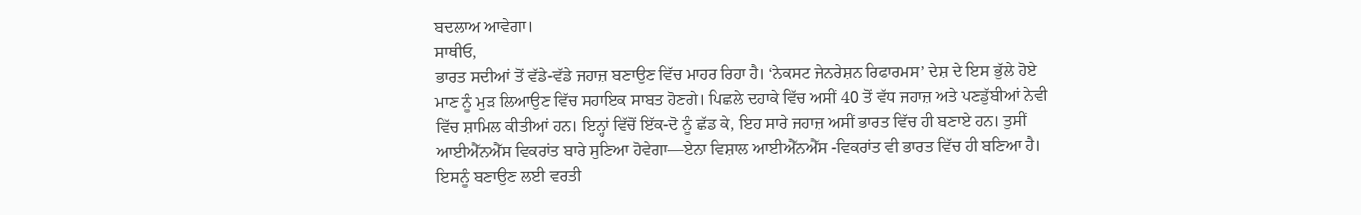ਬਦਲਾਅ ਆਵੇਗਾ।
ਸਾਥੀਓ,
ਭਾਰਤ ਸਦੀਆਂ ਤੋਂ ਵੱਡੇ-ਵੱਡੇ ਜਹਾਜ਼ ਬਣਾਉਣ ਵਿੱਚ ਮਾਹਰ ਰਿਹਾ ਹੈ। ‘ਨੇਕਸਟ ਜੇਨਰੇਸ਼ਨ ਰਿਫਾਰਮਸ’ ਦੇਸ਼ ਦੇ ਇਸ ਭੁੱਲੇ ਹੋਏ ਮਾਣ ਨੂੰ ਮੁੜ ਲਿਆਉਣ ਵਿੱਚ ਸਹਾਇਕ ਸਾਬਤ ਹੋਣਗੇ। ਪਿਛਲੇ ਦਹਾਕੇ ਵਿੱਚ ਅਸੀਂ 40 ਤੋਂ ਵੱਧ ਜਹਾਜ਼ ਅਤੇ ਪਣਡੁੱਬੀਆਂ ਨੇਵੀ ਵਿੱਚ ਸ਼ਾਮਿਲ ਕੀਤੀਆਂ ਹਨ। ਇਨ੍ਹਾਂ ਵਿੱਚੋਂ ਇੱਕ-ਦੋ ਨੂੰ ਛੱਡ ਕੇ, ਇਹ ਸਾਰੇ ਜਹਾਜ਼ ਅਸੀਂ ਭਾਰਤ ਵਿੱਚ ਹੀ ਬਣਾਏ ਹਨ। ਤੁਸੀਂ ਆਈਐੱਨਐੱਸ ਵਿਕਰਾਂਤ ਬਾਰੇ ਸੁਣਿਆ ਹੋਵੇਗਾ—ਏਨਾ ਵਿਸ਼ਾਲ ਆਈਐੱਨਐੱਸ -ਵਿਕਰਾਂਤ ਵੀ ਭਾਰਤ ਵਿੱਚ ਹੀ ਬਣਿਆ ਹੈ। ਇਸਨੂੰ ਬਣਾਉਣ ਲਈ ਵਰਤੀ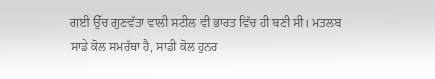ਗਈ ਉੱਚ ਗੁਣਵੱਤਾ ਵਾਲੀ ਸਟੀਲ ਵੀ ਭਾਰਤ ਵਿੱਚ ਹੀ ਬਣੀ ਸੀ। ਮਤਲਬ ਸਾਡੇ ਕੋਲ ਸਮਰੱਥਾ ਹੈ, ਸਾਡੀ ਕੋਲ ਹੁਨਰ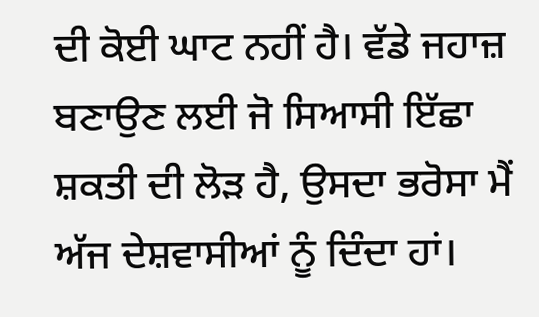ਦੀ ਕੋਈ ਘਾਟ ਨਹੀਂ ਹੈ। ਵੱਡੇ ਜਹਾਜ਼ ਬਣਾਉਣ ਲਈ ਜੋ ਸਿਆਸੀ ਇੱਛਾ ਸ਼ਕਤੀ ਦੀ ਲੋੜ ਹੈ, ਉਸਦਾ ਭਰੋਸਾ ਮੈਂ ਅੱਜ ਦੇਸ਼ਵਾਸੀਆਂ ਨੂੰ ਦਿੰਦਾ ਹਾਂ।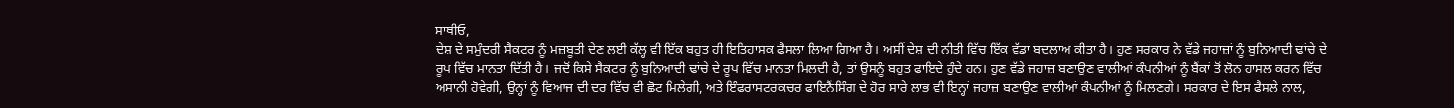ਸਾਥੀਓ,
ਦੇਸ਼ ਦੇ ਸਮੁੰਦਰੀ ਸੈਕਟਰ ਨੂੰ ਮਜ਼ਬੂਤੀ ਦੇਣ ਲਈ ਕੱਲ੍ਹ ਵੀ ਇੱਕ ਬਹੁਤ ਹੀ ਇਤਿਹਾਸਕ ਫੈਸਲਾ ਲਿਆ ਗਿਆ ਹੈ। ਅਸੀਂ ਦੇਸ਼ ਦੀ ਨੀਤੀ ਵਿੱਚ ਇੱਕ ਵੱਡਾ ਬਦਲਾਅ ਕੀਤਾ ਹੈ। ਹੁਣ ਸਰਕਾਰ ਨੇ ਵੱਡੇ ਜਹਾਜ਼ਾਂ ਨੂੰ ਬੁਨਿਆਦੀ ਢਾਂਚੇ ਦੇ ਰੂਪ ਵਿੱਚ ਮਾਨਤਾ ਦਿੱਤੀ ਹੈ। ਜਦੋਂ ਕਿਸੇ ਸੈਕਟਰ ਨੂੰ ਬੁਨਿਆਦੀ ਢਾਂਚੇ ਦੇ ਰੂਪ ਵਿੱਚ ਮਾਨਤਾ ਮਿਲਦੀ ਹੈ, ਤਾਂ ਉਸਨੂੰ ਬਹੁਤ ਫਾਇਦੇ ਹੁੰਦੇ ਹਨ। ਹੁਣ ਵੱਡੇ ਜਹਾਜ਼ ਬਣਾਉਣ ਵਾਲੀਆਂ ਕੰਪਨੀਆਂ ਨੂੰ ਬੈਂਕਾਂ ਤੋਂ ਲੋਨ ਹਾਸਲ ਕਰਨ ਵਿੱਚ ਅਸਾਨੀ ਹੋਵੇਗੀ, ਉਨ੍ਹਾਂ ਨੂੰ ਵਿਆਜ ਦੀ ਦਰ ਵਿੱਚ ਵੀ ਛੋਟ ਮਿਲੇਗੀ, ਅਤੇ ਇੰਫਰਾਸਟਰਕਚਰ ਫਾਇਨੈਂਸਿੰਗ ਦੇ ਹੋਰ ਸਾਰੇ ਲਾਭ ਵੀ ਇਨ੍ਹਾਂ ਜਹਾਜ਼ ਬਣਾਉਣ ਵਾਲੀਆਂ ਕੰਪਨੀਆਂ ਨੂੰ ਮਿਲਣਗੇ। ਸਰਕਾਰ ਦੇ ਇਸ ਫੈਸਲੇ ਨਾਲ,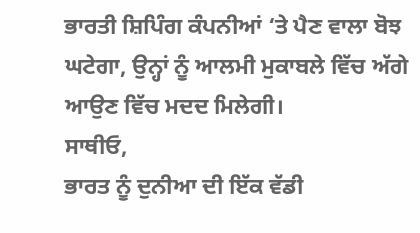ਭਾਰਤੀ ਸ਼ਿਪਿੰਗ ਕੰਪਨੀਆਂ ‘ਤੇ ਪੈਣ ਵਾਲਾ ਬੋਝ ਘਟੇਗਾ, ਉਨ੍ਹਾਂ ਨੂੰ ਆਲਮੀ ਮੁਕਾਬਲੇ ਵਿੱਚ ਅੱਗੇ ਆਉਣ ਵਿੱਚ ਮਦਦ ਮਿਲੇਗੀ।
ਸਾਥੀਓ,
ਭਾਰਤ ਨੂੰ ਦੁਨੀਆ ਦੀ ਇੱਕ ਵੱਡੀ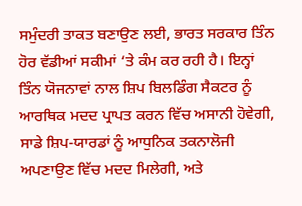ਸਮੁੰਦਰੀ ਤਾਕਤ ਬਣਾਉਣ ਲਈ, ਭਾਰਤ ਸਰਕਾਰ ਤਿੰਨ ਹੋਰ ਵੱਡੀਆਂ ਸਕੀਮਾਂ ‘ਤੇ ਕੰਮ ਕਰ ਰਹੀ ਹੈ। ਇਨ੍ਹਾਂ ਤਿੰਨ ਯੋਜਨਾਵਾਂ ਨਾਲ ਸ਼ਿਪ ਬਿਲਡਿੰਗ ਸੈਕਟਰ ਨੂੰ ਆਰਥਿਕ ਮਦਦ ਪ੍ਰਾਪਤ ਕਰਨ ਵਿੱਚ ਅਸਾਨੀ ਹੋਵੇਗੀ, ਸਾਡੇ ਸ਼ਿਪ-ਯਾਰਡਾਂ ਨੂੰ ਆਧੁਨਿਕ ਤਕਨਾਲੋਜੀ ਅਪਣਾਉਣ ਵਿੱਚ ਮਦਦ ਮਿਲੇਗੀ, ਅਤੇ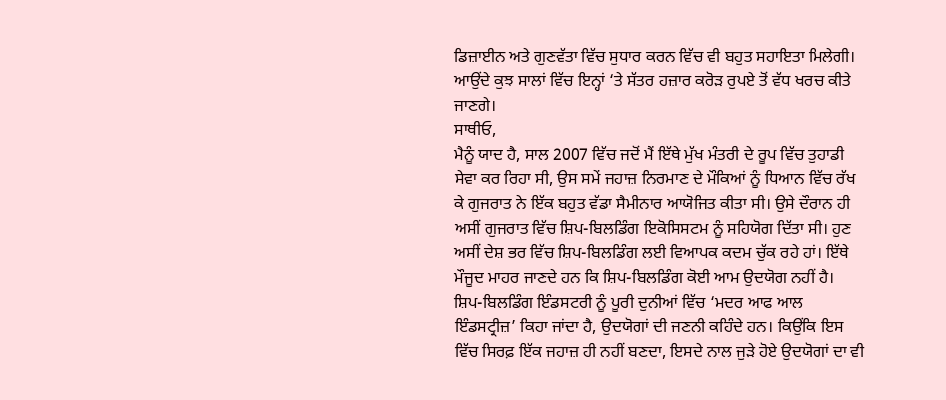ਡਿਜ਼ਾਈਨ ਅਤੇ ਗੁਣਵੱਤਾ ਵਿੱਚ ਸੁਧਾਰ ਕਰਨ ਵਿੱਚ ਵੀ ਬਹੁਤ ਸਹਾਇਤਾ ਮਿਲੇਗੀ। ਆਉਂਦੇ ਕੁਝ ਸਾਲਾਂ ਵਿੱਚ ਇਨ੍ਹਾਂ ‘ਤੇ ਸੱਤਰ ਹਜ਼ਾਰ ਕਰੋੜ ਰੁਪਏ ਤੋਂ ਵੱਧ ਖਰਚ ਕੀਤੇ ਜਾਣਗੇ।
ਸਾਥੀਓ,
ਮੈਨੂੰ ਯਾਦ ਹੈ, ਸਾਲ 2007 ਵਿੱਚ ਜਦੋਂ ਮੈਂ ਇੱਥੇ ਮੁੱਖ ਮੰਤਰੀ ਦੇ ਰੂਪ ਵਿੱਚ ਤੁਹਾਡੀ ਸੇਵਾ ਕਰ ਰਿਹਾ ਸੀ, ਉਸ ਸਮੇਂ ਜਹਾਜ਼ ਨਿਰਮਾਣ ਦੇ ਮੌਕਿਆਂ ਨੂੰ ਧਿਆਨ ਵਿੱਚ ਰੱਖ ਕੇ ਗੁਜਰਾਤ ਨੇ ਇੱਕ ਬਹੁਤ ਵੱਡਾ ਸੈਮੀਨਾਰ ਆਯੋਜਿਤ ਕੀਤਾ ਸੀ। ਉਸੇ ਦੌਰਾਨ ਹੀ ਅਸੀਂ ਗੁਜਰਾਤ ਵਿੱਚ ਸ਼ਿਪ-ਬਿਲਡਿੰਗ ਇਕੋਸਿਸਟਮ ਨੂੰ ਸਹਿਯੋਗ ਦਿੱਤਾ ਸੀ। ਹੁਣ ਅਸੀਂ ਦੇਸ਼ ਭਰ ਵਿੱਚ ਸ਼ਿਪ-ਬਿਲਡਿੰਗ ਲਈ ਵਿਆਪਕ ਕਦਮ ਚੁੱਕ ਰਹੇ ਹਾਂ। ਇੱਥੇ ਮੌਜੂਦ ਮਾਹਰ ਜਾਣਦੇ ਹਨ ਕਿ ਸ਼ਿਪ-ਬਿਲਡਿੰਗ ਕੋਈ ਆਮ ਉਦਯੋਗ ਨਹੀਂ ਹੈ। ਸ਼ਿਪ-ਬਿਲਡਿੰਗ ਇੰਡਸਟਰੀ ਨੂੰ ਪੂਰੀ ਦੁਨੀਆਂ ਵਿੱਚ ‘ਮਦਰ ਆਫ ਆਲ ਇੰਡਸਟ੍ਰੀਜ਼’ ਕਿਹਾ ਜਾਂਦਾ ਹੈ, ਉਦਯੋਗਾਂ ਦੀ ਜਣਨੀ ਕਹਿੰਦੇ ਹਨ। ਕਿਉਂਕਿ ਇਸ ਵਿੱਚ ਸਿਰਫ਼ ਇੱਕ ਜਹਾਜ਼ ਹੀ ਨਹੀਂ ਬਣਦਾ, ਇਸਦੇ ਨਾਲ ਜੁੜੇ ਹੋਏ ਉਦਯੋਗਾਂ ਦਾ ਵੀ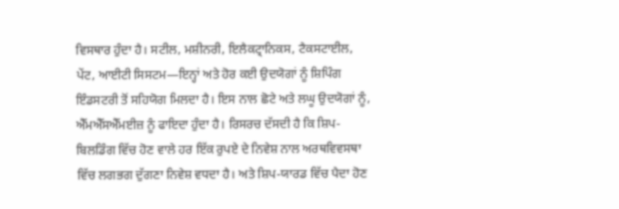ਵਿਸਥਾਰ ਹੁੰਦਾ ਹੈ। ਸਟੀਲ, ਮਸ਼ੀਨਰੀ, ਇਲੈਕਟ੍ਰਾਨਿਕਸ, ਟੈਕਸਟਾਈਲ, ਪੇਂਟ, ਆਈਟੀ ਸਿਸਟਮ—ਇਨ੍ਹਾਂ ਅਤੇ ਹੋਰ ਕਈ ਉਦਯੋਗਾਂ ਨੂੰ ਸ਼ਿਪਿੰਗ ਇੰਡਸਟਰੀ ਤੋਂ ਸਹਿਯੋਗ ਮਿਲਦਾ ਹੈ। ਇਸ ਨਾਲ ਛੋਟੇ ਅਤੇ ਲਘੂ ਉਦਯੋਗਾਂ ਨੂੰ, ਐੱਮਐੱਸਐੱਮਈਜ਼ ਨੂੰ ਫਾਇਦਾ ਹੁੰਦਾ ਹੈ। ਰਿਸਰਚ ਦੱਸਦੀ ਹੈ ਕਿ ਸ਼ਿਪ-ਬਿਲਡਿੰਗ ਵਿੱਚ ਹੋਣ ਵਾਲੇ ਹਰ ਇੱਕ ਰੁਪਏ ਦੇ ਨਿਵੇਸ਼ ਨਾਲ ਅਰਥਵਿਵਸਥਾ ਵਿੱਚ ਲਗਭਗ ਦੁੱਗਣਾ ਨਿਵੇਸ਼ ਵਧਦਾ ਹੈ। ਅਤੇ ਸ਼ਿਪ-ਯਾਰਡ ਵਿੱਚ ਪੈਦਾ ਹੋਣ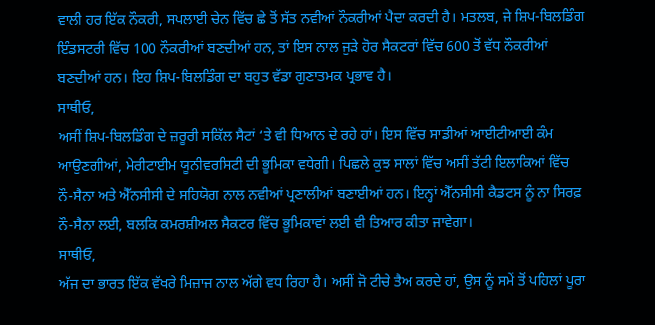ਵਾਲੀ ਹਰ ਇੱਕ ਨੌਕਰੀ, ਸਪਲਾਈ ਚੇਨ ਵਿੱਚ ਛੇ ਤੋਂ ਸੱਤ ਨਵੀਆਂ ਨੌਕਰੀਆਂ ਪੈਦਾ ਕਰਦੀ ਹੈ। ਮਤਲਬ, ਜੇ ਸ਼ਿਪ-ਬਿਲਡਿੰਗ ਇੰਡਸਟਰੀ ਵਿੱਚ 100 ਨੌਕਰੀਆਂ ਬਣਦੀਆਂ ਹਨ, ਤਾਂ ਇਸ ਨਾਲ ਜੁੜੇ ਹੋਰ ਸੈਕਟਰਾਂ ਵਿੱਚ 600 ਤੋਂ ਵੱਧ ਨੌਕਰੀਆਂ ਬਣਦੀਆਂ ਹਨ। ਇਹ ਸ਼ਿਪ-ਬਿਲਡਿੰਗ ਦਾ ਬਹੁਤ ਵੱਡਾ ਗੁਣਾਤਮਕ ਪ੍ਰਭਾਵ ਹੈ।
ਸਾਥੀਓ,
ਅਸੀਂ ਸ਼ਿਪ-ਬਿਲਡਿੰਗ ਦੇ ਜ਼ਰੂਰੀ ਸਕਿੱਲ ਸੈਟਾਂ ‘ਤੇ ਵੀ ਧਿਆਨ ਦੇ ਰਹੇ ਹਾਂ। ਇਸ ਵਿੱਚ ਸਾਡੀਆਂ ਆਈਟੀਆਈ ਕੰਮ ਆਉਣਗੀਆਂ, ਮੇਰੀਟਾਈਮ ਯੂਨੀਵਰਸਿਟੀ ਦੀ ਭੂਮਿਕਾ ਵਧੇਗੀ। ਪਿਛਲੇ ਕੁਝ ਸਾਲਾਂ ਵਿੱਚ ਅਸੀਂ ਤੱਟੀ ਇਲਾਕਿਆਂ ਵਿੱਚ ਨੌ-ਸੈਨਾ ਅਤੇ ਐੱਨਸੀਸੀ ਦੇ ਸਹਿਯੋਗ ਨਾਲ ਨਵੀਆਂ ਪ੍ਰਣਾਲੀਆਂ ਬਣਾਈਆਂ ਹਨ। ਇਨ੍ਹਾਂ ਐੱਨਸੀਸੀ ਕੈਡਟਸ ਨੂੰ ਨਾ ਸਿਰਫ਼ ਨੌ-ਸੈਨਾ ਲਈ, ਬਲਕਿ ਕਮਰਸ਼ੀਅਲ ਸੈਕਟਰ ਵਿੱਚ ਭੂਮਿਕਾਵਾਂ ਲਈ ਵੀ ਤਿਆਰ ਕੀਤਾ ਜਾਵੇਗਾ।
ਸਾਥੀਓ,
ਅੱਜ ਦਾ ਭਾਰਤ ਇੱਕ ਵੱਖਰੇ ਮਿਜ਼ਾਜ ਨਾਲ ਅੱਗੇ ਵਧ ਰਿਹਾ ਹੈ। ਅਸੀਂ ਜੋ ਟੀਚੇ ਤੈਅ ਕਰਦੇ ਹਾਂ, ਉਸ ਨੂੰ ਸਮੇਂ ਤੋਂ ਪਹਿਲਾਂ ਪੂਰਾ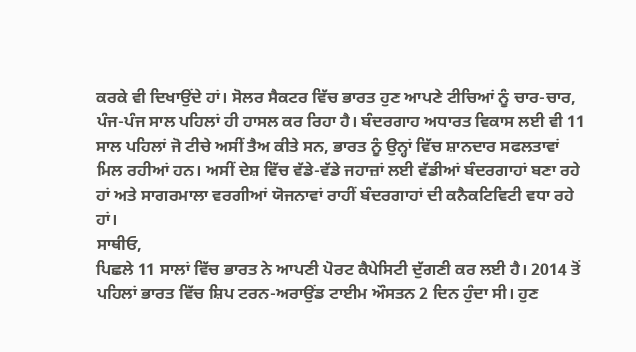ਕਰਕੇ ਵੀ ਦਿਖਾਉਂਦੇ ਹਾਂ। ਸੋਲਰ ਸੈਕਟਰ ਵਿੱਚ ਭਾਰਤ ਹੁਣ ਆਪਣੇ ਟੀਚਿਆਂ ਨੂੰ ਚਾਰ-ਚਾਰ, ਪੰਜ-ਪੰਜ ਸਾਲ ਪਹਿਲਾਂ ਹੀ ਹਾਸਲ ਕਰ ਰਿਹਾ ਹੈ। ਬੰਦਰਗਾਹ ਅਧਾਰਤ ਵਿਕਾਸ ਲਈ ਵੀ 11 ਸਾਲ ਪਹਿਲਾਂ ਜੋ ਟੀਚੇ ਅਸੀਂ ਤੈਅ ਕੀਤੇ ਸਨ, ਭਾਰਤ ਨੂੰ ਉਨ੍ਹਾਂ ਵਿੱਚ ਸ਼ਾਨਦਾਰ ਸਫਲਤਾਵਾਂ ਮਿਲ ਰਹੀਆਂ ਹਨ। ਅਸੀਂ ਦੇਸ਼ ਵਿੱਚ ਵੱਡੇ-ਵੱਡੇ ਜਹਾਜ਼ਾਂ ਲਈ ਵੱਡੀਆਂ ਬੰਦਰਗਾਹਾਂ ਬਣਾ ਰਹੇ ਹਾਂ ਅਤੇ ਸਾਗਰਮਾਲਾ ਵਰਗੀਆਂ ਯੋਜਨਾਵਾਂ ਰਾਹੀਂ ਬੰਦਰਗਾਹਾਂ ਦੀ ਕਨੈਕਟਿਵਿਟੀ ਵਧਾ ਰਹੇ ਹਾਂ।
ਸਾਥੀਓ,
ਪਿਛਲੇ 11 ਸਾਲਾਂ ਵਿੱਚ ਭਾਰਤ ਨੇ ਆਪਣੀ ਪੋਰਟ ਕੈਪੇਸਿਟੀ ਦੁੱਗਣੀ ਕਰ ਲਈ ਹੈ। 2014 ਤੋਂ ਪਹਿਲਾਂ ਭਾਰਤ ਵਿੱਚ ਸ਼ਿਪ ਟਰਨ-ਅਰਾਉਂਡ ਟਾਈਮ ਔਸਤਨ 2 ਦਿਨ ਹੁੰਦਾ ਸੀ। ਹੁਣ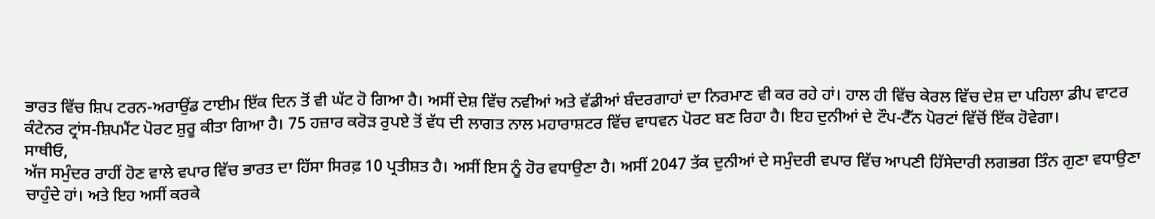ਭਾਰਤ ਵਿੱਚ ਸ਼ਿਪ ਟਰਨ-ਅਰਾਉਂਡ ਟਾਈਮ ਇੱਕ ਦਿਨ ਤੋਂ ਵੀ ਘੱਟ ਹੋ ਗਿਆ ਹੈ। ਅਸੀਂ ਦੇਸ਼ ਵਿੱਚ ਨਵੀਆਂ ਅਤੇ ਵੱਡੀਆਂ ਬੰਦਰਗਾਹਾਂ ਦਾ ਨਿਰਮਾਣ ਵੀ ਕਰ ਰਹੇ ਹਾਂ। ਹਾਲ ਹੀ ਵਿੱਚ ਕੇਰਲ ਵਿੱਚ ਦੇਸ਼ ਦਾ ਪਹਿਲਾ ਡੀਪ ਵਾਟਰ ਕੰਟੇਨਰ ਟ੍ਰਾਂਸ-ਸ਼ਿਪਮੈਂਟ ਪੋਰਟ ਸ਼ੁਰੂ ਕੀਤਾ ਗਿਆ ਹੈ। 75 ਹਜ਼ਾਰ ਕਰੋੜ ਰੁਪਏ ਤੋਂ ਵੱਧ ਦੀ ਲਾਗਤ ਨਾਲ ਮਹਾਰਾਸ਼ਟਰ ਵਿੱਚ ਵਾਧਵਨ ਪੋਰਟ ਬਣ ਰਿਹਾ ਹੈ। ਇਹ ਦੁਨੀਆਂ ਦੇ ਟੌਪ-ਟੈੱਨ ਪੋਰਟਾਂ ਵਿੱਚੋਂ ਇੱਕ ਹੋਵੇਗਾ।
ਸਾਥੀਓ,
ਅੱਜ ਸਮੁੰਦਰ ਰਾਹੀਂ ਹੋਣ ਵਾਲੇ ਵਪਾਰ ਵਿੱਚ ਭਾਰਤ ਦਾ ਹਿੱਸਾ ਸਿਰਫ਼ 10 ਪ੍ਰਤੀਸ਼ਤ ਹੈ। ਅਸੀਂ ਇਸ ਨੂੰ ਹੋਰ ਵਧਾਉਣਾ ਹੈ। ਅਸੀਂ 2047 ਤੱਕ ਦੁਨੀਆਂ ਦੇ ਸਮੁੰਦਰੀ ਵਪਾਰ ਵਿੱਚ ਆਪਣੀ ਹਿੱਸੇਦਾਰੀ ਲਗਭਗ ਤਿੰਨ ਗੁਣਾ ਵਧਾਉਣਾ ਚਾਹੁੰਦੇ ਹਾਂ। ਅਤੇ ਇਹ ਅਸੀਂ ਕਰਕੇ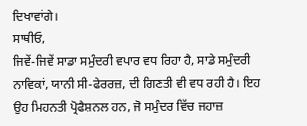ਦਿਖਾਵਾਂਗੇ।
ਸਾਥੀਓ,
ਜਿਵੇਂ-ਜਿਵੇਂ ਸਾਡਾ ਸਮੁੰਦਰੀ ਵਪਾਰ ਵਧ ਰਿਹਾ ਹੈ, ਸਾਡੇ ਸਮੁੰਦਰੀ ਨਾਵਿਕਾਂ, ਯਾਨੀ ਸੀ-ਫੇਰਰਜ਼, ਦੀ ਗਿਣਤੀ ਵੀ ਵਧ ਰਹੀ ਹੈ। ਇਹ ਉਹ ਮਿਹਨਤੀ ਪ੍ਰੋਫੈਸ਼ਨਲ ਹਨ, ਜੋ ਸਮੁੰਦਰ ਵਿੱਚ ਜਹਾਜ਼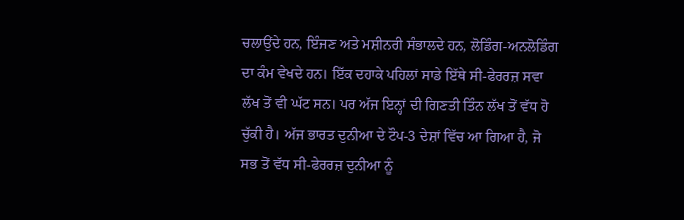ਚਲਾਉਂਦੇ ਹਨ, ਇੰਜਣ ਅਤੇ ਮਸ਼ੀਨਰੀ ਸੰਭਾਲਦੇ ਹਨ, ਲੋਡਿੰਗ-ਅਨਲੋਡਿੰਗ ਦਾ ਕੰਮ ਵੇਖਦੇ ਹਨ। ਇੱਕ ਦਹਾਕੇ ਪਹਿਲਾਂ ਸਾਡੇ ਇੱਥੇ ਸੀ-ਫੇਰਰਜ਼ ਸਵਾ ਲੱਖ ਤੋਂ ਵੀ ਘੱਟ ਸਨ। ਪਰ ਅੱਜ ਇਨ੍ਹਾਂ ਦੀ ਗਿਣਤੀ ਤਿੰਨ ਲੱਖ ਤੋਂ ਵੱਧ ਹੋ ਚੁੱਕੀ ਹੈ। ਅੱਜ ਭਾਰਤ ਦੁਨੀਆ ਦੇ ਟੌਪ-3 ਦੇਸ਼ਾਂ ਵਿੱਚ ਆ ਗਿਆ ਹੈ, ਜੋ ਸਭ ਤੋਂ ਵੱਧ ਸੀ-ਫੇਰਰਜ਼ ਦੁਨੀਆ ਨੂੰ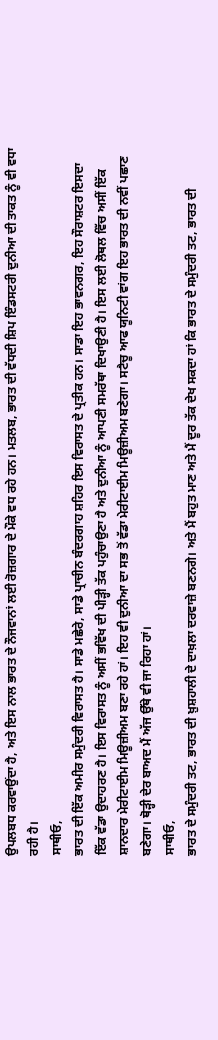ਉਪਲਬਧ ਕਰਵਾਉਂਦਾ ਹੈ, ਅਤੇ ਇਸ ਨਾਲ ਭਾਰਤ ਦੇ ਨੌਜਵਾਨਾਂ ਲਈ ਰੋਜ਼ਗਾਰ ਦੇ ਮੌਕੇ ਵਧ ਰਹੇ ਹਨ। ਮਤਲਬ, ਭਾਰਤ ਦੀ ਵੱਧਦੀ ਸ਼ਿਪ ਇੰਡਸਟਰੀ ਦੁਨੀਆ ਦੀ ਤਾਕਤ ਨੂੰ ਵੀ ਵਧਾ ਰਹੀ ਹੈ।
ਸਾਥੀਓ,
ਭਾਰਤ ਦੀ ਇੱਕ ਅਮੀਰ ਸਮੁੰਦਰੀ ਵਿਰਾਸਤ ਹੈ। ਸਾਡੇ ਮਛੇਰੇ, ਸਾਡੇ ਪ੍ਰਾਚੀਨ ਬੰਦਰਗਾਹ ਸ਼ਹਿਰ ਇਸ ਵਿਰਾਸਤ ਦੇ ਪ੍ਰਤੀਕ ਹਨ। ਸਾਡਾ ਇਹ ਭਾਵਨਗਰ, ਇਹ ਸੌਰਾਸ਼ਟਰ ਇਸਦਾ ਇੱਕ ਵੱਡਾ ਉਦਾਹਰਣ ਹੈ। ਇਸ ਵਿਰਾਸਤ ਨੂੰ ਅਸੀਂ ਭਵਿੱਖ ਦੀ ਪੀੜ੍ਹੀ ਤੱਕ ਪਹੁੰਚਾਉਣਾ ਹੈ ਅਤੇ ਦੁਨੀਆ ਨੂੰ ਆਪਣੀ ਸਮਰੱਥਾ ਦਿਖਾਉਣੀ ਹੈ। ਇਸ ਲਈ ਲੋਥਲ ਵਿੱਚ ਅਸੀਂ ਇੱਕ ਸ਼ਾਨਦਾਰ ਮੇਰੀਟਾਈਮ ਮਿਊਜ਼ੀਅਮ ਬਣਾ ਰਹੇ ਹਾਂ। ਇਹ ਵੀ ਦੁਨੀਆ ਦਾ ਸਭ ਤੋਂ ਵੱਡਾ ਮੇਰੀਟਾਈਮ ਮਿਊਜ਼ੀਅਮ ਬਣੇਗਾ। ਸਟੈਚੂ ਆਫ ਯੂਨਿਟੀ ਵਾਂਗ ਇਹ ਭਾਰਤ ਦੀ ਨਵੀਂ ਪਛਾਣ ਬਣੇਗਾ। ਥੋੜ੍ਹੀ ਦੇਰ ਬਾਅਦ ਮੈਂ ਅੱਜ ਉੱਥੇ ਵੀ ਜਾ ਰਿਹਾ ਹਾਂ।
ਸਾਥੀਓ,
ਭਾਰਤ ਦੇ ਸਮੁੰਦਰੀ ਤਟ, ਭਾਰਤ ਦੀ ਖ਼ੁਸ਼ਹਾਲੀ ਦੇ ਦਾਖ਼ਲਾ ਦਰਵਾਜ਼ੇ ਬਣਨਗੇ। ਅਤੇ ਮੈਂ ਬਹੁਤ ਮਾਣ ਅਤੇ ਮੈਂ ਦੂਰ ਤੱਕ ਦੇਖ ਸਕਦਾ ਹਾਂ ਕਿ ਭਾਰਤ ਦੇ ਸਮੁੰਦਰੀ ਤਟ, ਭਾਰਤ ਦੀ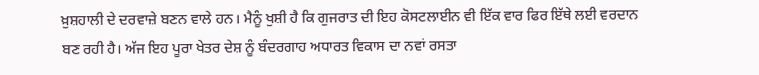ਖ਼ੁਸ਼ਹਾਲੀ ਦੇ ਦਰਵਾਜ਼ੇ ਬਣਨ ਵਾਲੇ ਹਨ। ਮੈਨੂੰ ਖੁਸ਼ੀ ਹੈ ਕਿ ਗੁਜਰਾਤ ਦੀ ਇਹ ਕੋਸਟਲਾਈਨ ਵੀ ਇੱਕ ਵਾਰ ਫਿਰ ਇੱਥੇ ਲਈ ਵਰਦਾਨ ਬਣ ਰਹੀ ਹੈ। ਅੱਜ ਇਹ ਪੂਰਾ ਖੇਤਰ ਦੇਸ਼ ਨੂੰ ਬੰਦਰਗਾਹ ਅਧਾਰਤ ਵਿਕਾਸ ਦਾ ਨਵਾਂ ਰਸਤਾ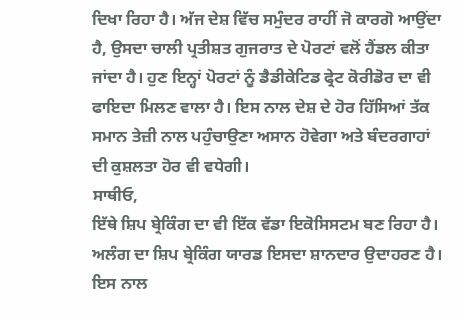ਦਿਖਾ ਰਿਹਾ ਹੈ। ਅੱਜ ਦੇਸ਼ ਵਿੱਚ ਸਮੁੰਦਰ ਰਾਹੀਂ ਜੋ ਕਾਰਗੋ ਆਉਂਦਾ ਹੈ, ਉਸਦਾ ਚਾਲੀ ਪ੍ਰਤੀਸ਼ਤ ਗੁਜਰਾਤ ਦੇ ਪੋਰਟਾਂ ਵਲੋਂ ਹੈਂਡਲ ਕੀਤਾ ਜਾਂਦਾ ਹੈ। ਹੁਣ ਇਨ੍ਹਾਂ ਪੋਰਟਾਂ ਨੂੰ ਡੈਡੀਕੇਟਿਡ ਫ੍ਰੇਟ ਕੋਰੀਡੋਰ ਦਾ ਵੀ ਫਾਇਦਾ ਮਿਲਣ ਵਾਲਾ ਹੈ। ਇਸ ਨਾਲ ਦੇਸ਼ ਦੇ ਹੋਰ ਹਿੱਸਿਆਂ ਤੱਕ ਸਮਾਨ ਤੇਜ਼ੀ ਨਾਲ ਪਹੁੰਚਾਉਣਾ ਅਸਾਨ ਹੋਵੇਗਾ ਅਤੇ ਬੰਦਰਗਾਹਾਂ ਦੀ ਕੁਸ਼ਲਤਾ ਹੋਰ ਵੀ ਵਧੇਗੀ।
ਸਾਥੀਓ,
ਇੱਥੇ ਸ਼ਿਪ ਬ੍ਰੇਕਿੰਗ ਦਾ ਵੀ ਇੱਕ ਵੱਡਾ ਇਕੋਸਿਸਟਮ ਬਣ ਰਿਹਾ ਹੈ। ਅਲੰਗ ਦਾ ਸ਼ਿਪ ਬ੍ਰੇਕਿੰਗ ਯਾਰਡ ਇਸਦਾ ਸ਼ਾਨਦਾਰ ਉਦਾਹਰਣ ਹੈ। ਇਸ ਨਾਲ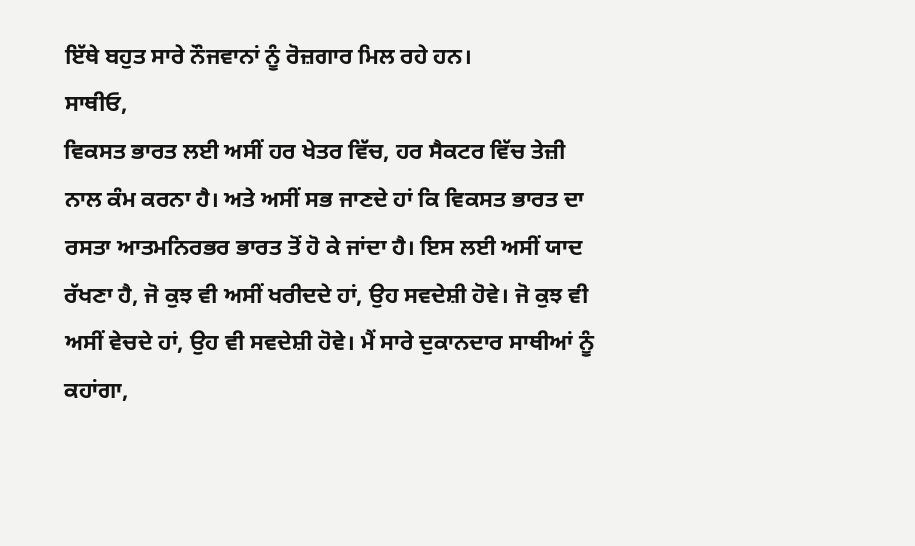ਇੱਥੇ ਬਹੁਤ ਸਾਰੇ ਨੌਜਵਾਨਾਂ ਨੂੰ ਰੋਜ਼ਗਾਰ ਮਿਲ ਰਹੇ ਹਨ।
ਸਾਥੀਓ,
ਵਿਕਸਤ ਭਾਰਤ ਲਈ ਅਸੀਂ ਹਰ ਖੇਤਰ ਵਿੱਚ, ਹਰ ਸੈਕਟਰ ਵਿੱਚ ਤੇਜ਼ੀ ਨਾਲ ਕੰਮ ਕਰਨਾ ਹੈ। ਅਤੇ ਅਸੀਂ ਸਭ ਜਾਣਦੇ ਹਾਂ ਕਿ ਵਿਕਸਤ ਭਾਰਤ ਦਾ ਰਸਤਾ ਆਤਮਨਿਰਭਰ ਭਾਰਤ ਤੋਂ ਹੋ ਕੇ ਜਾਂਦਾ ਹੈ। ਇਸ ਲਈ ਅਸੀਂ ਯਾਦ ਰੱਖਣਾ ਹੈ, ਜੋ ਕੁਝ ਵੀ ਅਸੀਂ ਖਰੀਦਦੇ ਹਾਂ, ਉਹ ਸਵਦੇਸ਼ੀ ਹੋਵੇ। ਜੋ ਕੁਝ ਵੀ ਅਸੀਂ ਵੇਚਦੇ ਹਾਂ, ਉਹ ਵੀ ਸਵਦੇਸ਼ੀ ਹੋਵੇ। ਮੈਂ ਸਾਰੇ ਦੁਕਾਨਦਾਰ ਸਾਥੀਆਂ ਨੂੰ ਕਹਾਂਗਾ,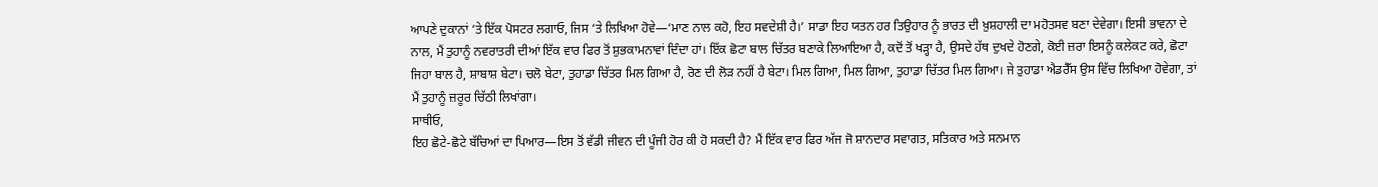ਆਪਣੇ ਦੁਕਾਨਾਂ ‘ਤੇ ਇੱਕ ਪੋਸਟਰ ਲਗਾਓ, ਜਿਸ ‘ਤੇ ਲਿਖਿਆ ਹੋਵੇ—‘ਮਾਣ ਨਾਲ ਕਹੋ, ਇਹ ਸਵਦੇਸ਼ੀ ਹੈ।’ ਸਾਡਾ ਇਹ ਯਤਨ ਹਰ ਤਿਉਹਾਰ ਨੂੰ ਭਾਰਤ ਦੀ ਖ਼ੁਸ਼ਹਾਲੀ ਦਾ ਮਹੋਤਸਵ ਬਣਾ ਦੇਵੇਗਾ। ਇਸੀ ਭਾਵਨਾ ਦੇ ਨਾਲ, ਮੈਂ ਤੁਹਾਨੂੰ ਨਵਰਾਤਰੀ ਦੀਆਂ ਇੱਕ ਵਾਰ ਫਿਰ ਤੋਂ ਸ਼ੁਭਕਾਮਨਾਵਾਂ ਦਿੰਦਾ ਹਾਂ। ਇੱਕ ਛੋਟਾ ਬਾਲ ਚਿੱਤਰ ਬਣਾਕੇ ਲਿਆਇਆ ਹੈ, ਕਦੋਂ ਤੋਂ ਖੜ੍ਹਾ ਹੈ, ਉਸਦੇ ਹੱਥ ਦੁਖਦੇ ਹੋਣਗੇ, ਕੋਈ ਜ਼ਰਾ ਇਸਨੂੰ ਕਲੇਕਟ ਕਰੇ, ਛੋਟਾ ਜਿਹਾ ਬਾਲ ਹੈ, ਸ਼ਾਬਾਸ਼ ਬੇਟਾ। ਚਲੋ ਬੇਟਾ, ਤੁਹਾਡਾ ਚਿੱਤਰ ਮਿਲ ਗਿਆ ਹੈ, ਰੋਣ ਦੀ ਲੋੜ ਨਹੀਂ ਹੈ ਬੇਟਾ। ਮਿਲ ਗਿਆ, ਮਿਲ ਗਿਆ, ਤੁਹਾਡਾ ਚਿੱਤਰ ਮਿਲ ਗਿਆ। ਜੇ ਤੁਹਾਡਾ ਐਡਰੈੱਸ ਉਸ ਵਿੱਚ ਲਿਖਿਆ ਹੋਵੇਗਾ, ਤਾਂ ਮੈਂ ਤੁਹਾਨੂੰ ਜ਼ਰੂਰ ਚਿੱਠੀ ਲਿਖਾਂਗਾ।
ਸਾਥੀਓ,
ਇਹ ਛੋਟੇ-ਛੋਟੇ ਬੱਚਿਆਂ ਦਾ ਪਿਆਰ—ਇਸ ਤੋਂ ਵੱਡੀ ਜੀਵਨ ਦੀ ਪੂੰਜੀ ਹੋਰ ਕੀ ਹੋ ਸਕਦੀ ਹੈ? ਮੈਂ ਇੱਕ ਵਾਰ ਫਿਰ ਅੱਜ ਜੋ ਸ਼ਾਨਦਾਰ ਸਵਾਗਤ, ਸਤਿਕਾਰ ਅਤੇ ਸਨਮਾਨ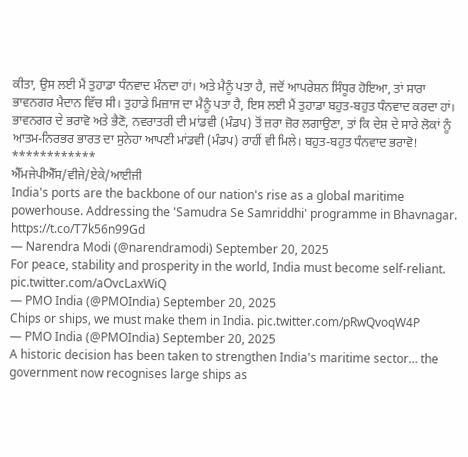ਕੀਤਾ, ਉਸ ਲਈ ਮੈਂ ਤੁਹਾਡਾ ਧੰਨਵਾਦ ਮੰਨਦਾ ਹਾਂ। ਅਤੇ ਮੈਨੂੰ ਪਤਾ ਹੈ, ਜਦੋਂ ਆਪਰੇਸ਼ਨ ਸਿੰਧੂਰ ਹੋਇਆ, ਤਾਂ ਸਾਰਾ ਭਾਵਨਗਰ ਮੈਦਾਨ ਵਿੱਚ ਸੀ। ਤੁਹਾਡੇ ਮਿਜ਼ਾਜ ਦਾ ਮੈਨੂੰ ਪਤਾ ਹੈ, ਇਸ ਲਈ ਮੈਂ ਤੁਹਾਡਾ ਬਹੁਤ-ਬਹੁਤ ਧੰਨਵਾਦ ਕਰਦਾ ਹਾਂ। ਭਾਵਨਗਰ ਦੇ ਭਰਾਵੋ ਅਤੇ ਭੈਣੋ, ਨਵਰਾਤਰੀ ਦੀ ਮਾਂਡਵੀ (ਮੰਡਪ) ਤੋਂ ਜ਼ਰਾ ਜ਼ੋਰ ਲਗਾਉਣਾ, ਤਾਂ ਕਿ ਦੇਸ਼ ਦੇ ਸਾਰੇ ਲੋਕਾਂ ਨੂੰ ਆਤਮ-ਨਿਰਭਰ ਭਾਰਤ ਦਾ ਸੁਨੇਹਾ ਆਪਣੀ ਮਾਂਡਵੀ (ਮੰਡਪ) ਰਾਹੀਂ ਵੀ ਮਿਲੇ। ਬਹੁਤ-ਬਹੁਤ ਧੰਨਵਾਦ ਭਰਾਵੋ!
************
ਐੱਮਜੇਪੀਐੱਸ/ਵੀਜੇ/ਏਕੇ/ਆਈਜੀ
India's ports are the backbone of our nation's rise as a global maritime powerhouse. Addressing the 'Samudra Se Samriddhi' programme in Bhavnagar. https://t.co/T7k56n99Gd
— Narendra Modi (@narendramodi) September 20, 2025
For peace, stability and prosperity in the world, India must become self-reliant. pic.twitter.com/aOvcLaxWiQ
— PMO India (@PMOIndia) September 20, 2025
Chips or ships, we must make them in India. pic.twitter.com/pRwQvoqW4P
— PMO India (@PMOIndia) September 20, 2025
A historic decision has been taken to strengthen India's maritime sector… the government now recognises large ships as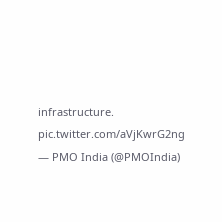infrastructure. pic.twitter.com/aVjKwrG2ng
— PMO India (@PMOIndia)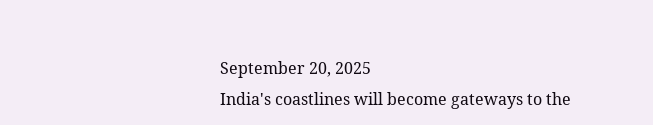September 20, 2025
India's coastlines will become gateways to the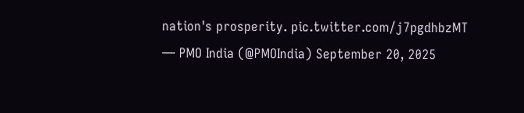nation's prosperity. pic.twitter.com/j7pgdhbzMT
— PMO India (@PMOIndia) September 20, 2025